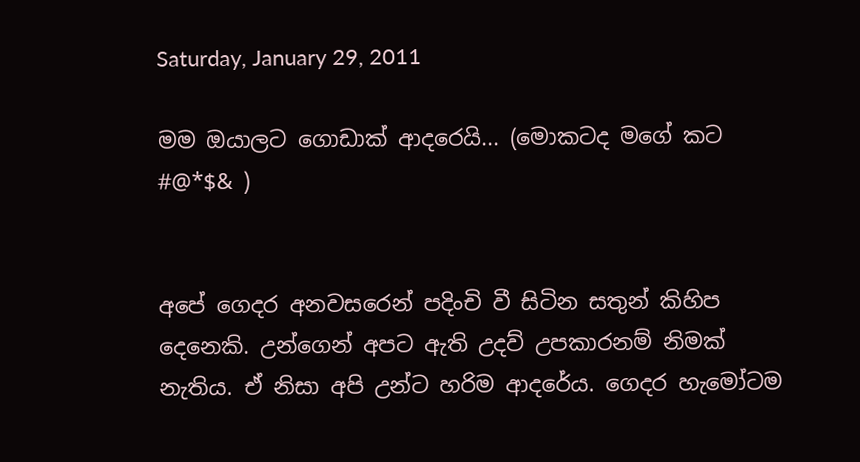Saturday, January 29, 2011

මම ඔයාලට ගොඩාක් ආදරෙයි... (මොකටද මගේ කට #@*$& )


අපේ ගෙදර අනවසරෙන් පදිංචි වී සිටින සතුන් කිහිප දෙනෙකි. උන්ගෙන් අපට ඇති උදව් උපකාරනම් නිමක් නැතිය. ඒ නිසා අපි උන්ට හරිම ආදරේය. ගෙදර හැමෝටම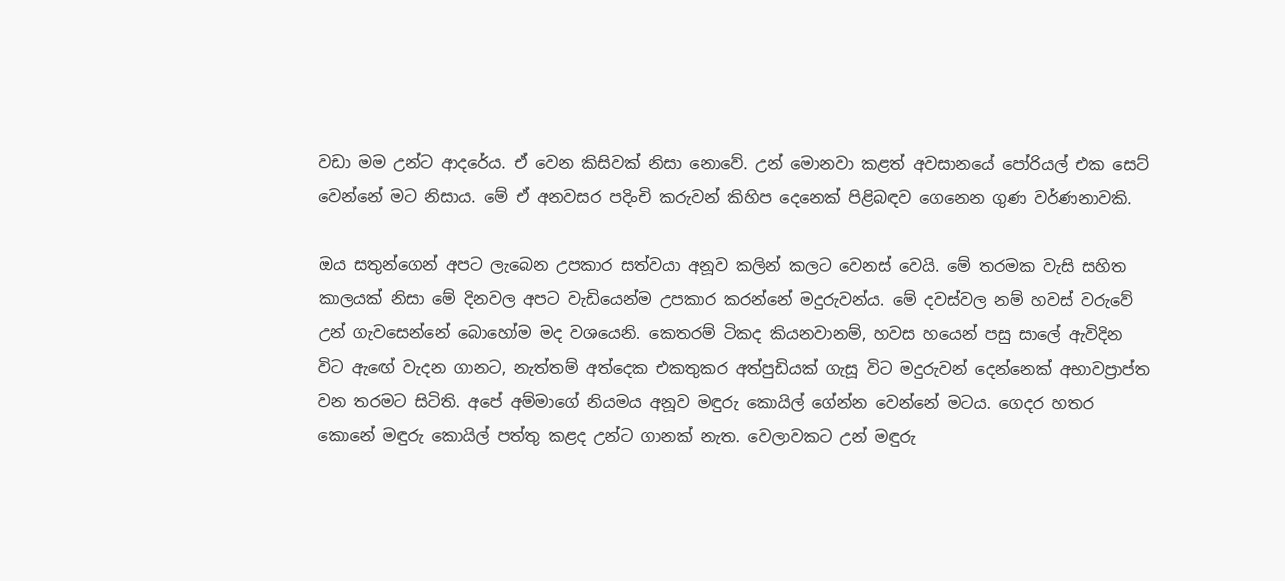වඩා මම උන්ට ආදරේය. ඒ වෙන කිසිවක් නිසා නොවේ. උන් මොනවා කළත් අවසානයේ පෝරියල් එක සෙට් වෙන්නේ මට නිසාය. මේ ඒ අනවසර පදිංචි කරුවන් කිහිප දෙනෙක් පිළිබඳව ගෙනෙන ගුණ වර්ණනාවකි.

ඔය සතුන්ගෙන් අපට ලැබෙන උපකාර සත්වයා අනූව කලින් කලට වෙනස් වෙයි. මේ තරමක වැසි සහිත කාලයක් නිසා මේ දිනවල අපට වැඩියෙන්ම උපකාර කරන්නේ මදුරුවන්ය. මේ දවස්වල නම් හවස් වරුවේ උන් ගැවසෙන්නේ බොහෝම මද වශයෙනි. කෙතරම් ටිකද කියනවානම්, හවස හයෙන් පසු සාලේ ඇවිදින විට ඇඟේ වැදන ගානට, නැත්තම් අත්දෙක එකතුකර අත්පුඩියක් ගැසූ විට මදුරුවන් දෙන්නෙක් අභාවප්‍රාප්ත වන තරමට සිටිති. අපේ අම්මාගේ නියමය අනූව මඳුරු කොයිල් ගේන්න වෙන්නේ මටය. ගෙදර හතර කොනේ මඳුරු කොයිල් පත්තු කළද උන්ට ගානක් නැත. වෙලාවකට උන් මඳුරු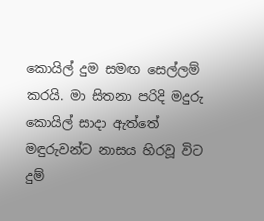කොයිල් දුම සමඟ සෙල්ලම් කරයි. මා සිතනා පරිදි මදුරු කොයිල් සාදා ඇත්තේ මඳුරුවන්ට නාසය හිරවූ විට දුම්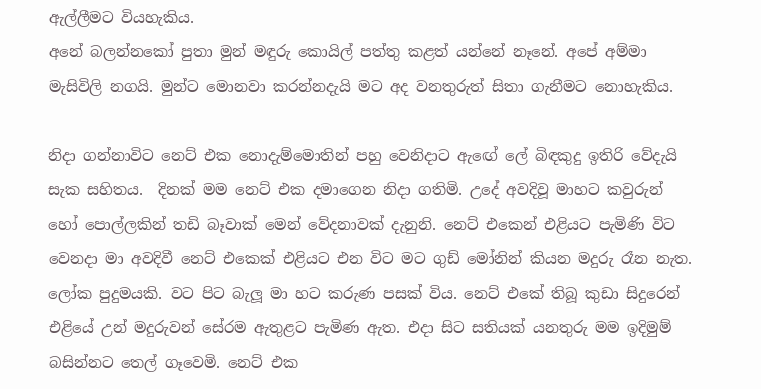ඇල්ලීමට වියහැකිය.
අනේ බලන්නකෝ පුතා මුන් මඳුරු කොයිල් පත්තු කළත් යන්නේ නෑනේ. අපේ අම්මා මැසිවිලි නගයි. මුන්ට මොනවා කරන්නදැයි මට අද වනතුරුත් සිතා ගැනීමට නොහැකිය.

නිදා ගන්නාවිට නෙට් එක නොදැම්මොතින් පහු වෙනිදාට ඇඟේ ලේ බිඳකුදු ඉතිරි වේදැයි සැක සහිතය.  දිනක් මම නෙට් එක දමාගෙන නිදා ගතිමි. උදේ අවදිවූ මාහට කවුරුන් හෝ පොල්ලකින් තඩි බෑවාක් මෙන් වේදනාවක් දැනුනි. නෙට් එකෙන් එළියට පැමිණි විට වෙනදා මා අවදිවී නෙට් එකෙක් එළියට එන විට මට ගුඩ් මෝනින් කියන මදුරු රෑන නැත. ලෝක පුදුමයකි. වට පිට බැලූ මා හට කරුණ පසක් විය. නෙට් එකේ තිබූ කුඩා සිදුරෙන් එළියේ උන් මදුරුවන් සේරම ඇතුළට පැමිණ ඇත. එදා සිට සතියක් යනතුරු මම ඉදිමුම් බසින්නට තෙල් ගෑවෙමි. නෙට් එක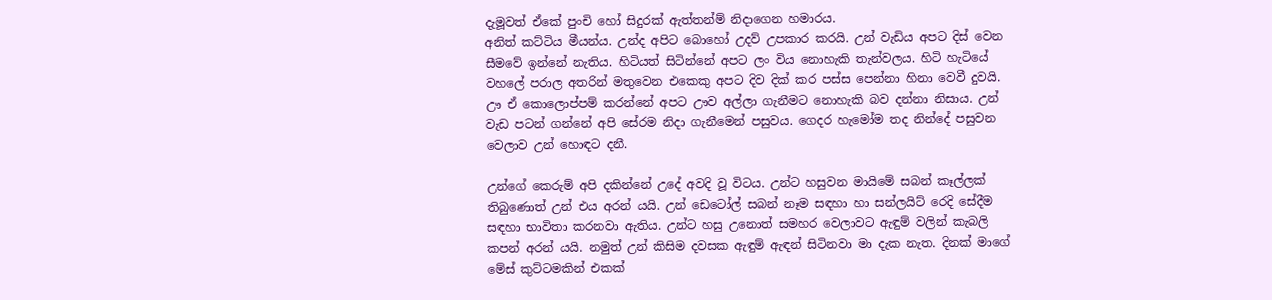දැමූවත් ඒකේ පුංචි හෝ සිදුරක් ඇත්තන්ම් නිදාගෙන හමාරය.
අනිත් කට්ටිය මීයන්ය. උන්ද අපිට බොහෝ උදව් උපකාර කරයි. උන් වැඩිය අපට දිස් වෙන සීමවේ ඉන්නේ නැතිය. හිටියත් සිටින්නේ අපට ලං විය නොහැකි තැන්වලය. හිටි හැටියේ වහලේ පරාල අතරින් මතුවෙන එකෙකු අපට දිව දික් කර පස්ස පෙන්නා හිනා වෙවී දුවයි. ඌ ඒ කොලොප්පම් කරන්නේ අපට ඌව අල්ලා ගැනීමට නොහැකි බව දන්නා නිසාය. උන් වැඩ පටන් ගන්නේ අපි සේරම නිදා ගැනීමෙන් පසුවය. ගෙදර හැමෝම තද නින්දේ පසුවන වෙලාව උන් හොඳට දනී.

උන්ගේ කෙරුම් අපි දකින්නේ උදේ අවදි වූ විටය. උන්ට හසුවන මායිමේ සබන් කෑල්ලක් තිබුණොත් උන් එය අරන් යයි. උන් ඩෙටෝල් සබන් නෑම සඳහා හා සන්ලයිට් රෙදි සේදීම සඳහා භාවිතා කරනවා ඇතිය. උන්ට හසු උනොත් සමහර වෙලාවට ඇඳුම් වලින් කැබලි කපන් අරන් යයි. නමුත් උන් කිසිම දවසක ඇඳුම් ඇඳන් සිටිනවා මා දැක නැත. දිනක් මාගේ මේස් කුට්ටමකින් එකක්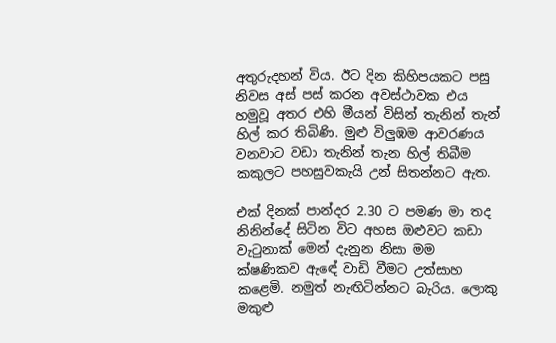අතුරුදහන් විය. ඊට දින කිහිපයකට පසු නිවස අස් පස් කරන අවස්ථාවක එය හමුවූ අතර එහි මීයන් විසින් තැනින් තැන් හිල් කර තිබිණි. මුළු විලුඹම ආවරණය වනවාට වඩා තැනින් තැන හිල් තිබීම කකුලට පහසුවකැයි උන් සිතන්නට ඇත.

එක් දිනක් පාන්දර 2.30 ට පමණ මා තද නිනින්දේ සිටින විට අහස ඔළුවට කඩා වැටුනාක් මෙන් දැනුන නිසා මම ක්ෂණිකව ඇඳේ වාඩි වීමට උත්සාහ කළෙමි. නමුත් නැඟිටින්නට බැරිය. ලොකු මකුළු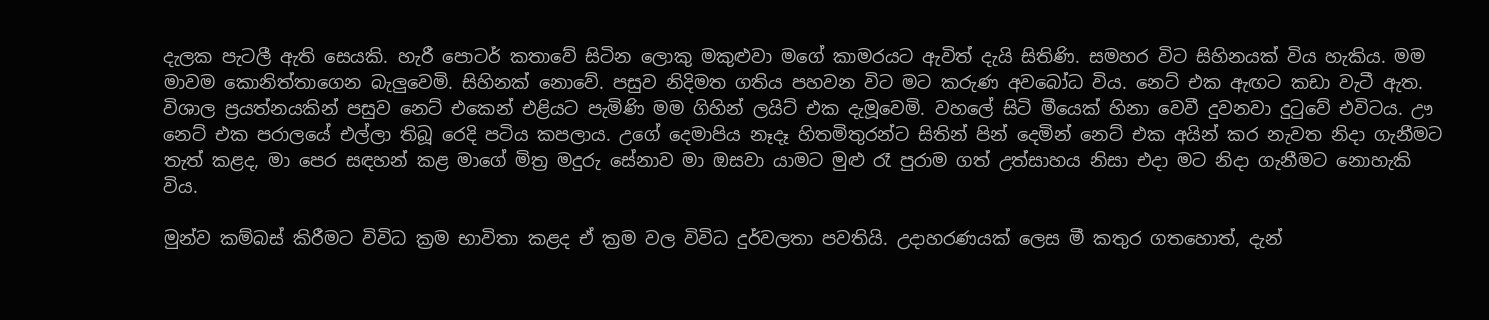දැලක පැටලී ඇති සෙයකි. හැරී පොටර් කතාවේ සිටින ලොකු මකුළුවා මගේ කාමරයට ඇවිත් දැයි සිතිණි. සමහර විට සිහිනයක් විය හැකිය. මම මාවම කොනිත්තාගෙන බැලුවෙමි. සිහිනක් නොවේ. පසුව නිදිමත ගතිය පහවන විට මට කරුණ අවබෝධ විය. නෙට් එක ඇඟට කඩා වැටී ඇත. විශාල ප්‍රයත්නයකින් පසුව නෙට් එකෙන් එළියට පැමිණි මම ගිහින් ලයිට් එක දැමූවෙමි. වහලේ සිටි මීයෙක් හිනා වෙවී දුවනවා දුටුවේ එවිටය. ඌ නෙට් එක පරාලයේ එල්ලා තිබූ රෙදි පටිය කපලාය. උගේ දෙමාපිය නෑදෑ හිතමිතුරන්ට සිතින් පින් දෙමින් නෙට් එක අයින් කර නැවත නිදා ගැනීමට තැත් කළද, මා පෙර සඳහන් කළ මාගේ මිත්‍ර මදුරු සේනාව මා ඔසවා යාමට මුළු රෑ පුරාම ගත් උත්සාහය නිසා එදා මට නිදා ගැනීමට නොහැකි විය.

මුන්ව කම්බස් කිරීමට විවිධ ක්‍රම භාවිතා කළද ඒ ක්‍රම වල විවිධ දුර්වලතා පවතියි. උදාහරණයක් ලෙස මී කතුර ගතහොත්, දැන්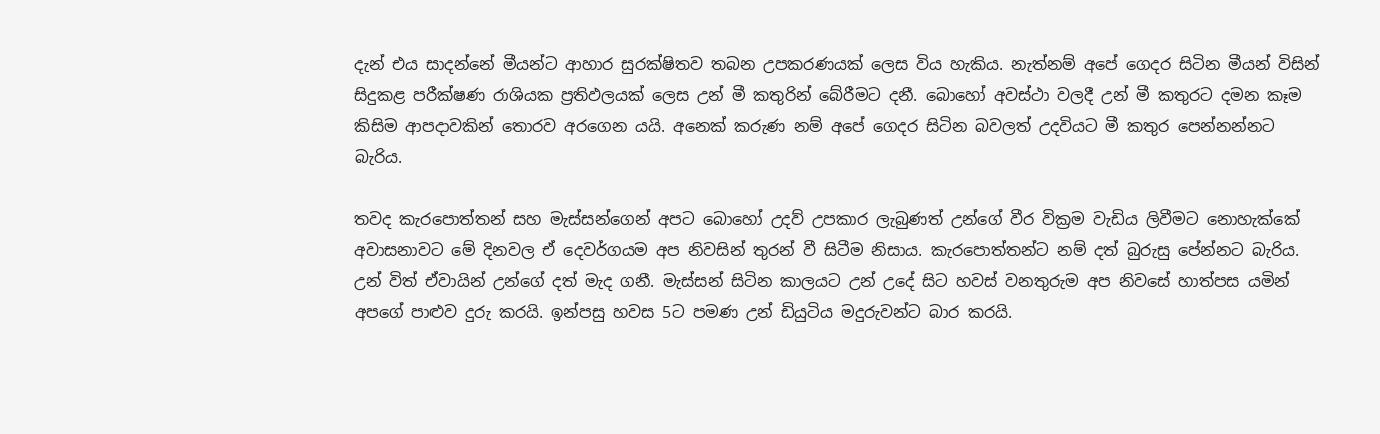දැන් එය සාදන්නේ මීයන්ට ආහාර සුරක්ෂිතව තබන උපකරණයක් ලෙස විය හැකිය. නැත්නම් අපේ ගෙදර සිටින මීයන් විසින් සිදුකළ පරීක්ෂණ රාශියක ප්‍රතිඵලයක් ලෙස උන් මී කතුරින් බේරීමට දනී. බොහෝ අවස්ථා වලදී උන් මී කතුරට දමන කෑම කිසිම ආපදාවකින් තොරව අරගෙන යයි. අනෙක් කරුණ නම් අපේ ගෙදර සිටින බවලත් උදවියට මී කතුර පෙන්නන්නට බැරිය.

තවද කැරපොත්තන් සහ මැස්සන්ගෙන් අපට බොහෝ උදව් උපකාර ලැබුණත් උන්ගේ වීර වික්‍රම වැඩිය ලිවීමට නොහැක්කේ අවාසනාවට මේ දිනවල ඒ දෙවර්ගයම අප නිවසින් තුරන් වී සිටීම නිසාය. කැරපොත්තන්ට නම් දත් බුරුසු පේන්නට බැරිය. උන් විත් ඒවායින් උන්ගේ දත් මැද ගනී. මැස්සන් සිටින කාලයට උන් උදේ සිට හවස් වනතුරුම අප නිවසේ හාත්පස යමින් අපගේ පාළුව දුරු කරයි. ඉන්පසු හවස 5ට පමණ උන් ඩියුටිය මදුරුවන්ට බාර කරයි.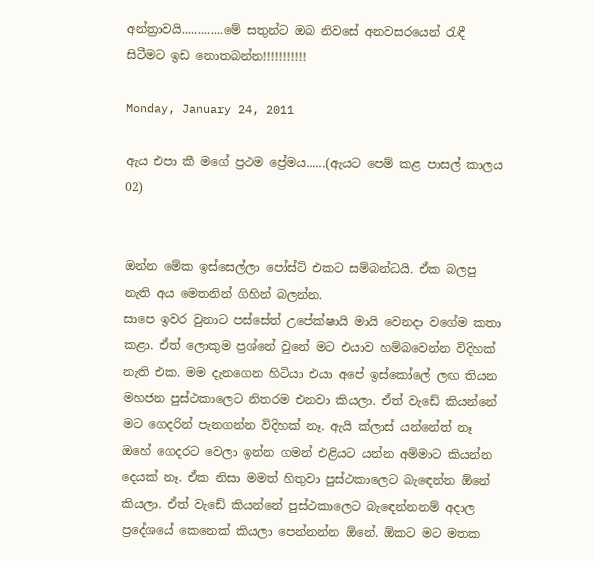අන්ත්‍රාවයි.............මේ සතුන්ට ඔබ නිවසේ අනවසරයෙන් රැඳී සිටීමට ඉඩ නොතබන්න!!!!!!!!!!!

Monday, January 24, 2011

ඇය එපා කී මගේ ප්‍රථම ප්‍රේමය......(ඇයට පෙම් කළ පාසල් කාලය 02)


ඔන්න මේක ඉස්සෙල්ලා පෝස්ට් එකට සම්බන්ධයි. ඒක බලපු නැති අය මෙතනින් ගිහින් බලන්න.
සාපෙ ඉවර වුනාට පස්සේත් උපේක්ෂායි මායි වෙනදා වගේම කතා කළා. ඒත් ලොකුම ප්‍රශ්නේ වුනේ මට එයාව හම්බවෙන්න විදිහක් නැති එක. මම දැනගෙන හිටියා එයා අපේ ඉස්කෝලේ ලඟ තියන මහජන පුස්ථකාලෙට නිතරම එනවා කියලා. ඒත් වැඩේ කියන්නේ මට ගෙදරින් පැනගන්න විදිහක් නෑ. ඇයි ක්ලාස් යන්නේත් නෑ ඔහේ ගෙදරට වෙලා ඉන්න ගමන් එළියට යන්න අම්මාට කියන්න දෙයක් නෑ. ඒක නිසා මමත් හිතුවා පුස්ථකාලෙට බැඳෙන්න ඕනේ කියලා. ඒත් වැඩේ කියන්නේ පුස්ථකාලෙට බැඳෙන්නනම් අදාල ප්‍රදේශයේ කෙනෙක් කියලා පෙන්නන්න ඕනේ. ඕකට මට මතක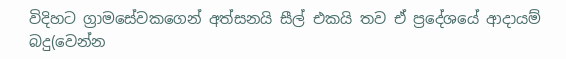විදිහට ග්‍රාමසේවකගෙන් අත්සනයි සීල් එකයි තව ඒ ප්‍රදේශයේ ආදායම් බදු(වෙන්න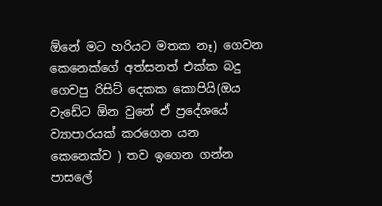ඕනේ මට හරියට මතක නෑ) ගෙවන කෙනෙක්ගේ අත්සනත් එක්ක බදු ගෙවපු රිසිට් දෙකක කොපියි(ඔය වැඩේට ඕන වුනේ ඒ ප්‍රදේශයේ ව්‍යාපාරයක් කරගෙන යන කෙනෙක්ව ) තව ඉගෙන ගන්න පාසලේ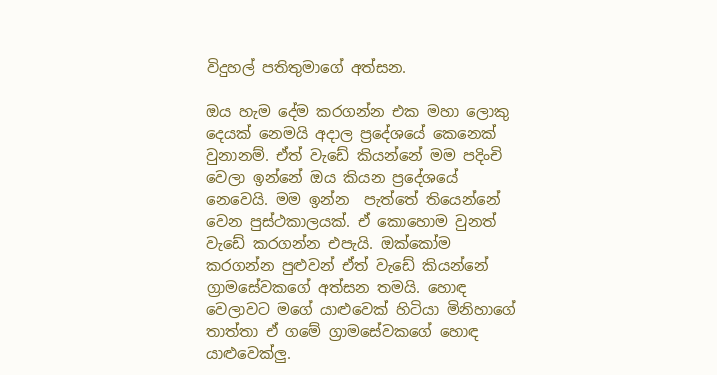විදුහල් පතිතුමාගේ අත්සන.

ඔය හැම දේම කරගන්න එක මහා ලොකු දෙයක් නෙමයි අදාල ප්‍රදේශයේ කෙනෙක් වුනානම්. ඒත් වැඩේ කියන්නේ මම පදිංචි වෙලා ඉන්නේ ඔය කියන ප්‍රදේශයේ නෙවෙයි. මම ඉන්න  පැත්තේ තියෙන්නේ වෙන පුස්ථකාලයක්. ඒ කොහොම වුනත් වැඩේ කරගන්න එපැයි. ඔක්කෝම කරගන්න පුළුවන් ඒත් වැඩේ කියන්නේ ග්‍රාමසේවකගේ අත්සන තමයි. හොඳ වෙලාවට මගේ යාළුවෙක් හිටියා මිනිහාගේ තාත්තා ඒ ගමේ ග්‍රාමසේවකගේ හොඳ යාළුවෙක්ලු.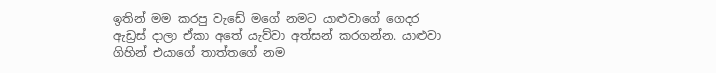ඉතින් මම කරපු වැඩේ මගේ නමට යාළුවාගේ ගෙදර ඇඩ්‍රස් දාලා ඒකා අතේ යැව්වා අත්සන් කරගන්න. යාළුවා ගිහින් එයාගේ තාත්තගේ නම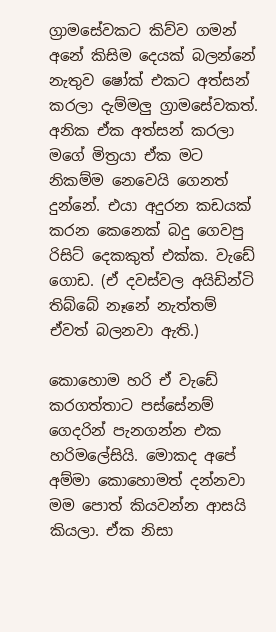ග්‍රාමසේවකට කිව්ව ගමන් අනේ කිසිම දෙයක් බලන්නේ නැතුව ෂෝක් එකට අත්සන් කරලා දැම්මලු ග්‍රාමසේවකත්. අනික ඒක අත්සන් කරලා මගේ මිත්‍රයා ඒක මට නිකම්ම නෙවෙයි ගෙනත් දුන්නේ. එයා අදුරන කඩයක් කරන කෙනෙක් බදු ගෙවපු රිසිට් දෙකකුත් එක්ක. වැඩේ ගොඩ. (ඒ දවස්වල අයිඩින්ටි තිබ්බේ නෑනේ නැත්තම් ඒවත් බලනවා ඇති.)

කොහොම හරි ඒ වැඩේ කරගත්තාට පස්සේනම් ගෙදරින් පැනගන්න එක හරිමලේසියි. මොකද අපේ අම්මා කොහොමත් දන්නවා මම පොත් කියවන්න ආසයි කියලා. ඒක නිසා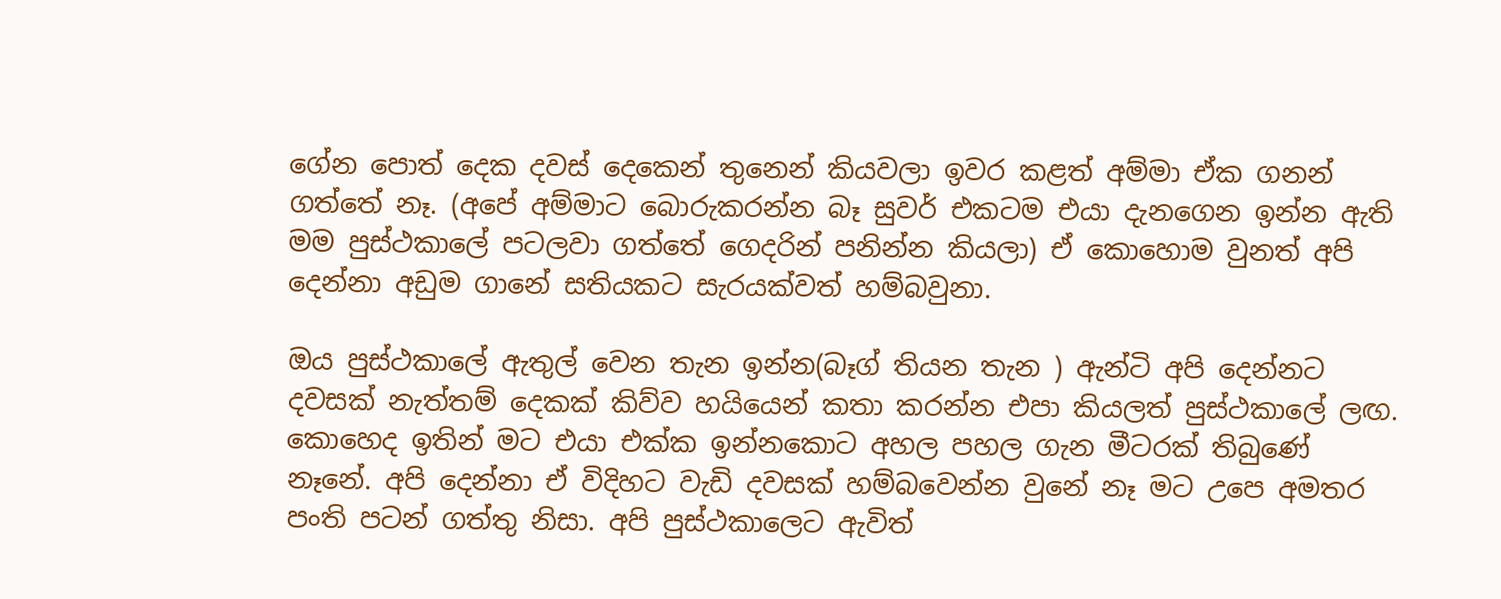ගේන පොත් දෙක දවස් දෙකෙන් තුනෙන් කියවලා ඉවර කළත් අම්මා ඒක ගනන් ගත්තේ නෑ. (අපේ අම්මාට බොරුකරන්න බෑ සුවර් එකටම එයා දැනගෙන ඉන්න ඇති මම පුස්ථකාලේ පටලවා ගත්තේ ගෙදරින් පනින්න කියලා) ඒ කොහොම වුනත් අපි දෙන්නා අඩුම ගානේ සතියකට සැරයක්වත් හම්බවුනා.

ඔය පුස්ථකාලේ ඇතුල් වෙන තැන ඉන්න(බෑග් තියන තැන ) ඇන්ටි අපි දෙන්නට දවසක් නැත්තම් දෙකක් කිව්ව හයියෙන් කතා කරන්න එපා කියලත් පුස්ථකාලේ ලඟ. කොහෙද ඉතින් මට එයා එක්ක ඉන්නකොට අහල පහල ගැන මීටරක් තිබුණේ නෑනේ. අපි දෙන්නා ඒ විදිහට වැඩි දවසක් හම්බවෙන්න වුනේ නෑ මට උපෙ අමතර පංති පටන් ගත්තු නිසා. අපි පුස්ථකාලෙට ඇවිත්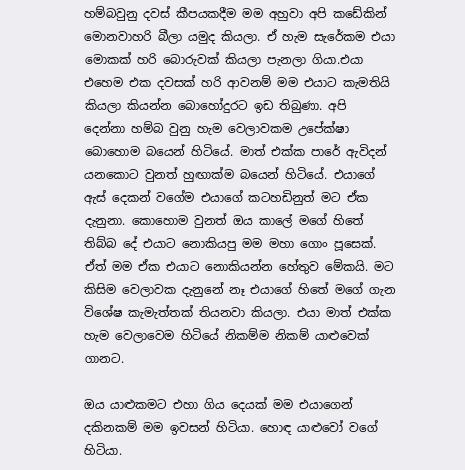හම්බවුනු දවස් කීපයකදීම මම අහුවා අපි කඩේකින් මොනවාහරි බීලා යමුද කියලා. ඒ හැම සැරේකම එයා මොකක් හරි බොරුවක් කියලා පැනලා ගියා.එයා එහෙම එක දවසක් හරි ආවනම් මම එයාට කැමතියි කියලා කියන්න බොහෝදුරට ඉඩ තිබුණා. අපි
දෙන්නා හම්බ වුනු හැම වෙලාවකම උපේක්ෂා බොහොම බයෙන් හිටියේ. මාත් එක්ක පාරේ ඇවිදන් යනකොට වුනත් හුඟාක්ම බයෙන් හිටියේ. එයාගේ ඇස් දෙකන් වගේම එයාගේ කටහඩිනුත් මට ඒක දැනුනා. කොහොම වුනත් ඔය කාලේ මගේ හිතේ තිබ්බ දේ එයාට නොකියපු මම මහා ගොං පූසෙක්. ඒත් මම ඒක එයාට නොකියන්න හේතුව මේකයි. මට කිසිම වෙලාවක දැනුනේ නෑ එයාගේ හිතේ මගේ ගැන විශේෂ කැමැත්තක් තියනවා කියලා. එයා මාත් එක්ක හැම වෙලාවෙම හිටියේ නිකම්ම නිකම් යාළුවෙක් ගානට.

ඔය යාළුකමට එහා ගිය දෙයක් මම එයාගෙන් දකිනකම් මම ඉවසන් හිටියා. හොඳ යාළුවෝ වගේ හිටියා.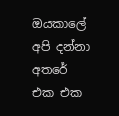ඔයකාලේ අපි දන්නා අතරේ එක එක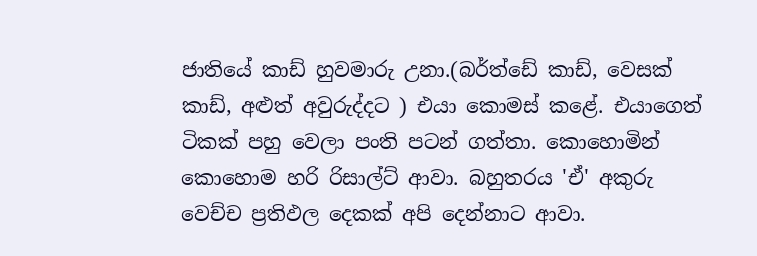ජාතියේ කාඩ් හුවමාරු උනා.(බර්ත්ඩේ කාඩ්, වෙසක් කාඩ්, අළුත් අවුරුද්දට ) එයා කොමස් කළේ. එයාගෙත් ටිකක් පහු වෙලා පංති පටන් ගත්තා. කොහොමින් කොහොම හරි රිසාල්ට් ආවා. බහුතරය 'ඒ' අකුරු වෙච්ච ප්‍රතිඵල දෙකක් අපි දෙන්නාට ආවා.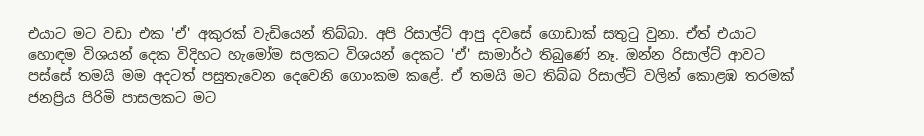එයාට මට වඩා එක 'ඒ' අකුරක් වැඩියෙන් තිබ්බා. අපි රිසාල්ට් ආපු දවසේ ගොඩාක් සතුටු වුනා. ඒත් එයාට හොඳම විශයන් දෙක විදිහට හැමෝම සලකට විශයන් දෙකට 'ඒ' සාමාර්ථ තිබුණේ නෑ. ඔන්න රිසාල්ට් ආවට පස්සේ තමයි මම අදටත් පසුතැවෙන දෙවෙනි ගොංකම කළේ. ඒ තමයි මට තිබ්බ රිසාල්ට් වලින් කොළඹ තරමක් ජනප්‍රිය පිරිමි පාසලකට මට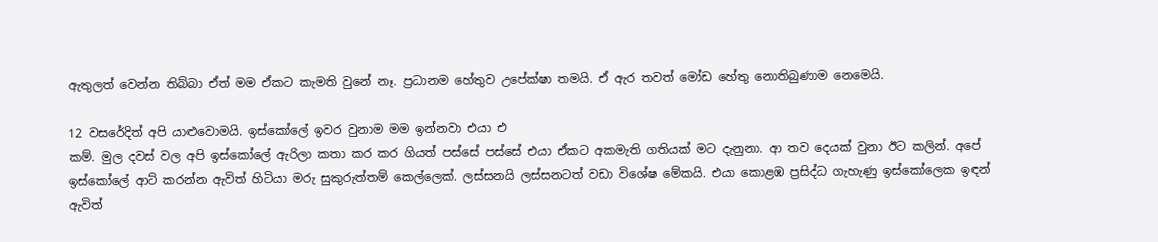ඇතුලත් වෙන්න තිබ්බා ඒත් මම ඒකට කැමති වුනේ නෑ. ප්‍රධානම හේතුව උපේක්ෂා තමයි. ඒ ඇර තවත් මෝඩ හේතු නොතිබුණාම නෙමෙයි.

12 වසරේදිත් අපි යාළුවොමයි. ඉස්කෝලේ ඉවර වුනාම මම ඉන්නවා එයා එ
කම්. මුල දවස් වල අපි ඉස්කෝලේ ඇරිලා කතා කර කර ගියත් පස්සේ පස්සේ එයා ඒකට අකමැති ගතියක් මට දැනුනා. ආ තව දෙයක් වුනා ඊට කලින්. අපේ ඉස්කෝලේ ආට් කරන්න ඇවිත් හිටියා මරු සුකුරුත්තම් කෙල්ලෙක්. ලස්සනයි ලස්සනටත් වඩා විශේෂ මේකයි. එයා කොළඹ ප්‍රසිද්ධ ගැහැණු ඉස්කෝලෙක ඉඳන් ඇවිත්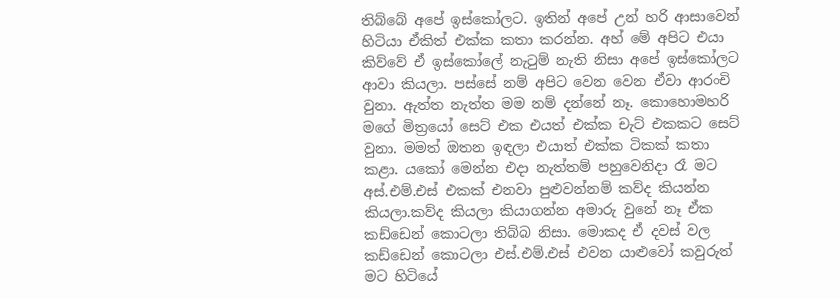තිබ්බේ අපේ ඉස්කෝලට. ඉතින් අපේ උන් හරි ආසාවෙන් හිටියා ඒකිත් එක්ක කතා කරන්න. අහ් මේ අපිට එයා කිව්වේ ඒ ඉස්කෝලේ නැටුම් නැති නිසා අපේ ඉස්කෝලට ආවා කියලා. පස්සේ නම් අපිට වෙන වෙන ඒවා ආරංචි වුනා. ඇත්ත නැත්ත මම නම් දන්නේ නෑ. කොහොමහරි මගේ මිත්‍රයෝ සෙට් එක එයත් එක්ක චැට් එකකට සෙට් වුනා. මමත් ඔතන ඉඳලා එයාත් එක්ක ටිකක් කතා කළා. යකෝ මෙන්න එදා නැත්තම් පහුවෙනිදා රෑ මට අස්.එම්.එස් එකක් එනවා පුළුවන්නම් කව්ද කියන්න කියලා.කව්ද කියලා කියාගන්න අමාරු වුනේ නෑ ඒක කඩ්ඩෙන් කොටලා තිබ්බ නිසා. මොකද ඒ දවස් වල කඩ්ඩෙන් කොටලා එස්.එම්.එස් එවන යාළුවෝ කවුරුත් මට හිටියේ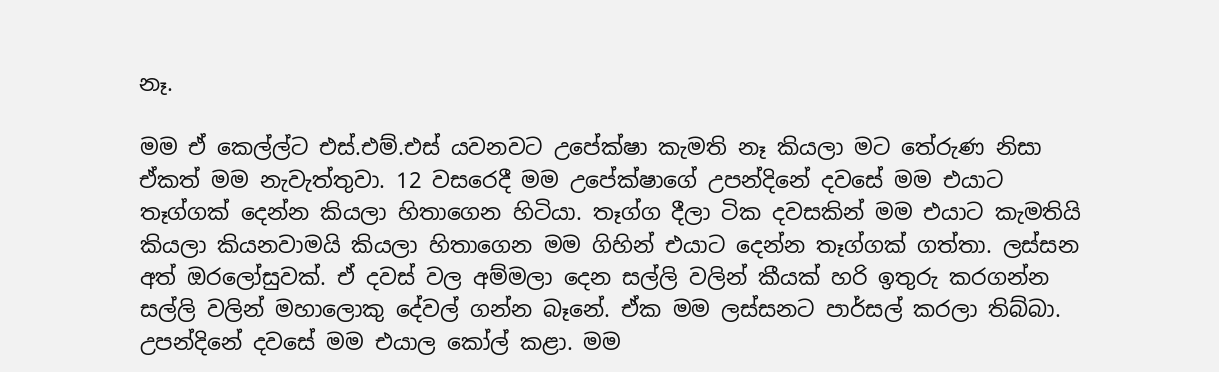නෑ.

මම ඒ කෙල්ල්ට එස්.එම්.එස් යවනවට උපේක්ෂා කැමති නෑ කියලා මට තේරුණ නිසා ඒකත් මම නැවැත්තුවා. 12 වසරෙදී මම උපේක්ෂාගේ උපන්දිනේ දවසේ මම එයාට තෑග්ගක් දෙන්න කියලා හිතාගෙන හිටියා. තෑග්ග දීලා ටික දවසකින් මම එයාට කැමතියි කියලා කියනවාමයි කියලා හිතාගෙන මම ගිහින් එයාට දෙන්න තෑග්ගක් ගත්තා. ලස්සන අත් ඔරලෝසුවක්. ඒ දවස් වල අම්මලා දෙන සල්ලි වලින් කීයක් හරි ඉතුරු කරගන්න සල්ලි වලින් මහාලොකු දේවල් ගන්න බෑනේ. ඒක මම ලස්සනට පාර්සල් කරලා තිබ්බා. උපන්දිනේ දවසේ මම එයාල කෝල් කළා. මම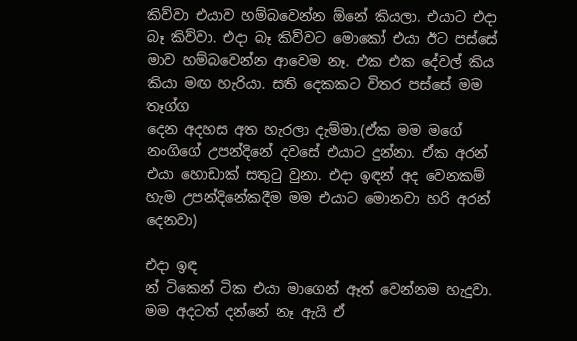කිව්වා එයාව හම්බවෙන්න ඕනේ කියලා. එයාට එදා බෑ කිව්වා. එදා බෑ කිව්වට මොකෝ එයා ඊට පස්සේ මාව හම්බවෙන්න ආවෙම නෑ. එක එක දේවල් කිය කියා මඟ හැරියා. සති දෙකකට විතර පස්සේ මම තෑග්ග
දෙන අදහස අත හැරලා දැම්මා.(ඒක මම මගේ නංගිගේ උපන්දිනේ දවසේ එයාට දුන්නා. ඒක අරන් එයා හොඩාක් සතුටු වුනා. එදා ඉඳන් අද වෙනකම් හැම උපන්දිනේකදීම මම එයාට මොනවා හරි අරන් දෙනවා)

එදා ඉඳ
න් ටිකෙන් ටික එයා මාගෙන් ඈත් වෙන්නම හැදුවා. මම අදටත් දන්නේ නෑ ඇයි ඒ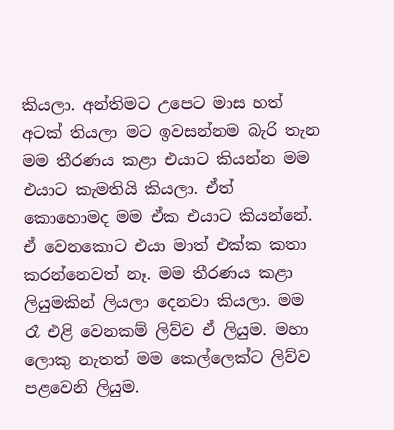කියලා. අන්තිමට උපෙට මාස හත් අටක් තියලා මට ඉවසන්නම බැරි තැන මම තීරණය කළා එයාට කියන්න මම එයාට කැමතියි කියලා. ඒත් කොහොමද මම ඒක එයාට කියන්නේ. ඒ වෙනකොට එයා මාත් එක්ක කතා කරන්නෙවත් නෑ. මම තීරණය කළා ලියුමකින් ලියලා දෙනවා කියලා. මම රෑ එළි වෙනකම් ලිව්ව ඒ ලියුම. මහා ලොකු නැතත් මම කෙල්ලෙක්ට ලිව්ව පළවෙනි ලියුම.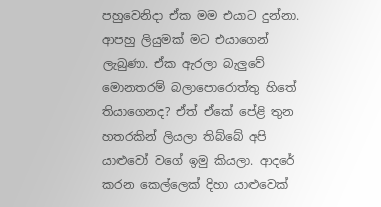පහුවෙනිදා ඒක මම එයාට දුන්නා. ආපහු ලියුමක් මට එයාගෙන් ලැබුණා. ඒක ඇරලා බැලුවේ මොනතරම් බලාපොරොත්තු හිතේ තියාගෙනද? ඒත් ඒකේ පේළි තුන හතරකින් ලියලා තිබ්බේ අපි යාළුවෝ වගේ ඉමු කියලා. ආදරේ කරන කෙල්ලෙක් දිහා යාළුවෙක්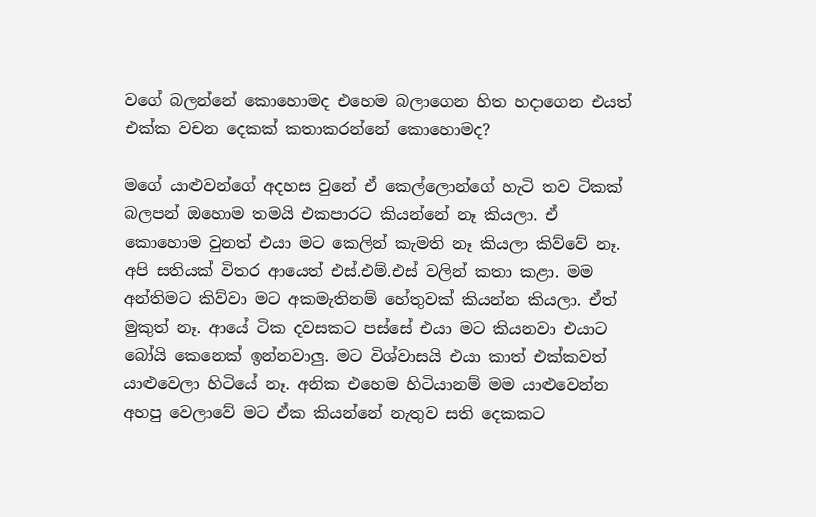වගේ බලන්නේ කොහොමද එහෙම බලාගෙන හිත හදාගෙන එයත් එක්ක වචන දෙකක් කතාකරන්නේ කොහොමද?

මගේ යාළුවන්ගේ අදහස වුනේ ඒ කෙල්ලොන්ගේ හැටි තව ටිකක් බලපන් ඔහොම තමයි එකපාරට කියන්නේ නෑ කියලා. ඒ කොහොම වුනත් එයා මට කෙලින් කැමති නෑ කියලා කිව්වේ නෑ. අපි සතියක් විතර ආයෙත් එස්.එම්.එස් වලින් කතා කළා. මම අන්තිමට කිව්වා මට අකමැතිනම් හේතුවක් කියන්න කියලා. ඒත් මුකුත් නෑ. ආයේ ටික දවසකට පස්සේ එයා මට කියනවා එයාට බෝයි කෙනෙක් ඉන්නවාලු. මට විශ්වාසයි එයා කාත් එක්කවත් යාළුවෙලා හිටියේ නෑ. අනික එහෙම හිටියානම් මම යාළුවෙන්න අහපු වෙලාවේ මට ඒක කියන්නේ නැතුව සති දෙකකට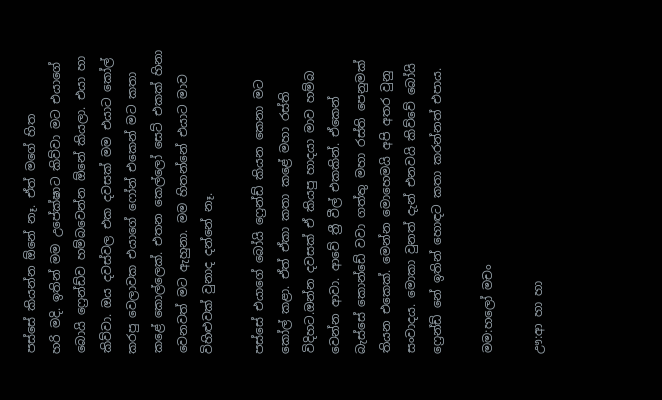පස්සේ කියන්න ඕනේ නෑ. ඒත් මගේ හිත
හරි මදි. ඉතින් මම උපේක්ෂාට කිව්වා මට එයාගේ බොයි ෆ්‍රෙන්ඩ්ව හම්බවෙන්න ඕනේ කියලා. එයා හා කිව්වා. ඔය දවස්වල එක දවසක් මම එයාට කෝල් කරපු වෙලාවක එයාගේ ෆෝන් එකෙන් මට කතා කළේ කොල්ලෙක්. එතන කෙල්ලෝ සෙට් එකක් හිනා වෙනවත් මට ඇහුනා. මම හිතන්නේ එයාට මාව විහිළුවක් වුනාද දන්නේ නෑ.

පස්සේ එයාගේ බෝයි ෆ්‍රෙන්ඩ් කියන කෙනා මට කෝල් කළා. ඒත් ඒකා කතා කළේ මහා රස්ති විදිහට.ඔන්න දවසක් ඒ කියපු හාදයා මාව හම්බ වෙන්න ආවා. ආවේ ත්‍රී වීල් එකකින්. ඒකෙන් බැස්සේ කොන්ඩේ වවා ගත්තු මහා රස්ති පෙනුමක් තියන එකෙක්. මෙන්න මොහෙමයි අපි අතර වුනු සංවාදය. මොකා වුනත් දැන් එනවයි කිව්වේ බෝයි ෆ්‍රෙන්ඩ් නේ ඉතින් හොඳට කතා කරන්නත් එපාය.

මම:හලෝ මචං

ඌ:ආ හා හා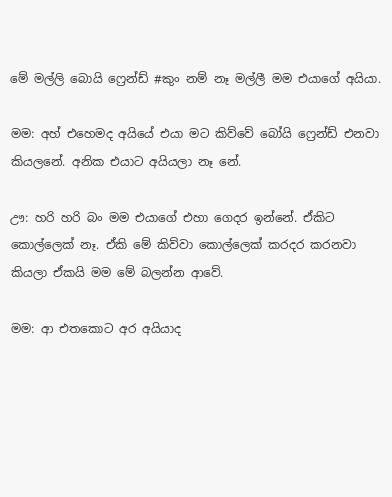මේ මල්ලි බොයි ෆ්‍රෙන්ඩ් #කුං නම් නෑ මල්ලී මම එයාගේ අයියා.

මම: අහ් එහෙමද අයියේ එයා මට කිව්වේ බෝයි ෆ්‍රෙන්ඩ් එනවා කියලනේ. අනික එයාට අයියලා නෑ නේ.

ඌ: හරි හරි බං මම එයාගේ එහා ගෙදර ඉන්නේ. ඒකිට කොල්ලෙක් නෑ. ඒකි මේ කිව්වා කොල්ලෙක් කරදර කරනවා කියලා ඒකයි මම මේ බලන්න ආවේ.

මම: ආ එතකොට අර අයියාද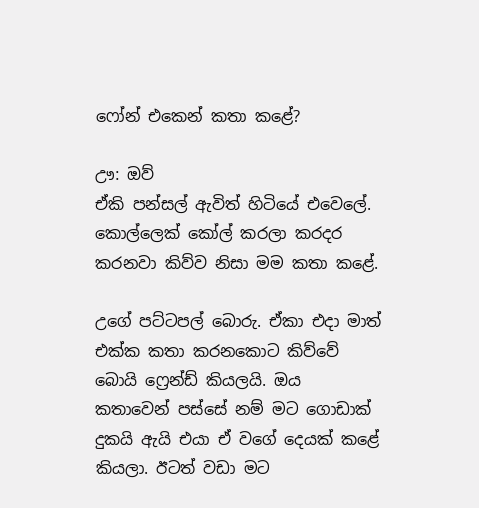ෆෝන් එකෙන් කතා කළේ?

ඌ: ඔව්
ඒකි පන්සල් ඇවිත් හිටියේ එවෙලේ. කොල්ලෙක් කෝල් කරලා කරදර කරනවා කිව්ව නිසා මම කතා කළේ.

උගේ පට්ටපල් බොරු. ඒකා එදා මාත් එක්ක කතා කරනකොට කිව්වේ බොයි ෆ්‍රෙන්ඩ් කියලයි. ඔය කතාවෙන් පස්සේ නම් මට ගොඩාක් දුකයි ඇයි එයා ඒ වගේ දෙයක් කළේ කියලා. ඊටත් වඩා මට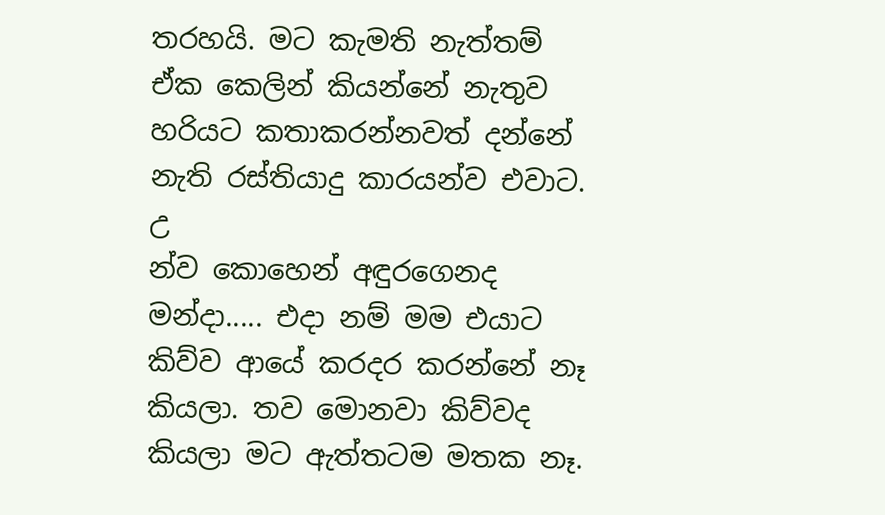තරහයි. මට කැමති නැත්තම් ඒක කෙලින් කියන්නේ නැතුව හරියට කතාකරන්නවත් දන්නේ නැති රස්තියාදු කාරයන්ව එවාට. උ
න්ව කොහෙන් අඳුරගෙනද මන්දා..... එදා නම් මම එයාට කිව්ව ආයේ කරදර කරන්නේ නෑ කියලා. තව මොනවා කිව්වද කියලා මට ඇත්තටම මතක නෑ.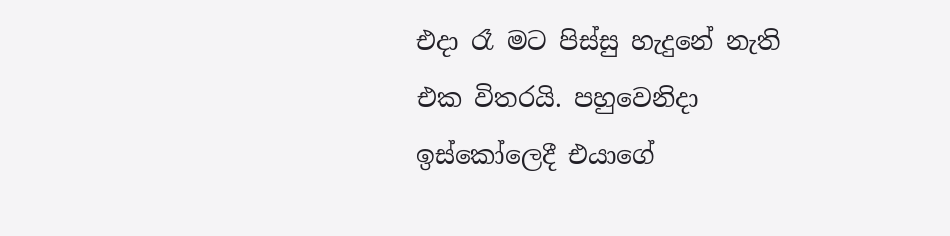එදා රෑ මට පිස්සු හැදුනේ නැති එක විතරයි. පහුවෙනිදා ඉස්කෝලෙදී එයාගේ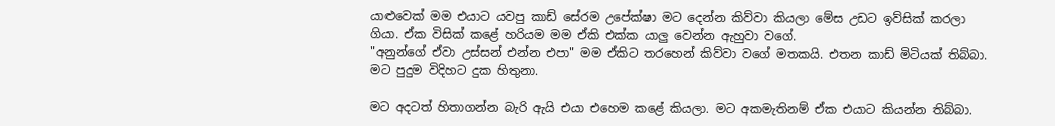යාළුවෙක් මම එයාට යවපු කාඩ් සේරම උපේක්ෂා මට දෙන්න කිව්වා කියලා මේස උඩට ඉව්සික් කරලා ගියා. ඒක විසික් කළේ හරියම මම ඒකි එක්ක යාලු වෙන්න ඇහුවා වගේ.
"අනුන්ගේ ඒවා උස්සන් එන්න එපා" මම ඒකිට තරහෙන් කිව්වා වගේ මතකයි. එතන කාඩ් මිටියක් තිබ්බා. මට පුදුම විදිහට දුක හිතුනා.

මට අදටත් හිතාගන්න බැරි ඇයි එයා එහෙම කළේ කියලා. මට අකමැතිනම් ඒක එයාට කියන්න තිබ්බා.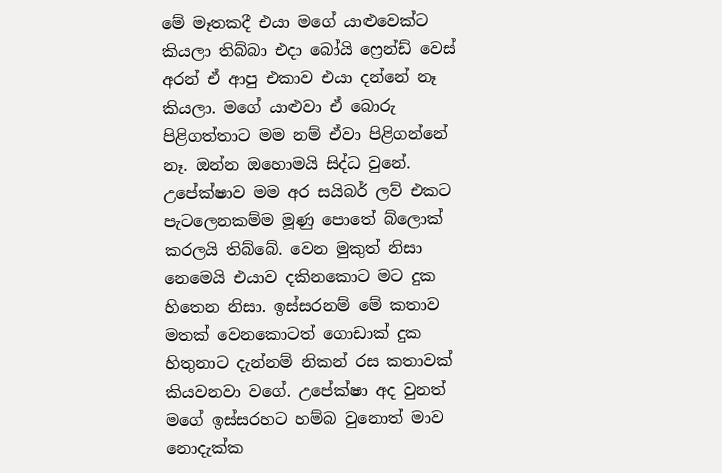මේ මෑතකදී එයා මගේ යාළුවෙක්ට කියලා තිබ්බා එදා බෝයි ෆ්‍රෙන්ඩ් වෙස් අරන් ඒ ආපු එකාව එයා දන්නේ නෑ කියලා. මගේ යාළුවා ඒ බොරු පිළිගත්තාට මම නම් ඒවා පිළිගන්නේ නෑ. ඔන්න ඔහොමයි සිද්ධ වුනේ. උපේක්ෂාව මම අර සයිබර් ලව් එකට පැටලෙනකම්ම මූණු පොතේ බ්ලොක් කරලයි තිබ්බේ. වෙන මුකුත් නිසා නෙමෙයි එයාව දකිනකොට මට දුක හිතෙන නිසා. ඉස්සරනම් මේ කතාව මතක් වෙනකොටත් ගොඩාක් දුක හිතුනාට දැන්නම් නිකන් රස කතාවක් කියවනවා වගේ. උපේක්ෂා අද වුනත් මගේ ඉස්සරහට හම්බ වුනොත් මාව නොදැක්ක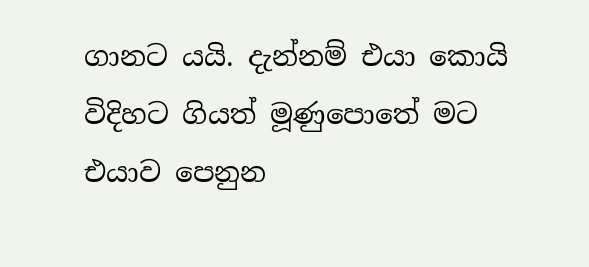ගානට යයි. දැන්නම් එයා කොයි විදිහට ගියත් මූණුපොතේ මට එයාව පෙනුන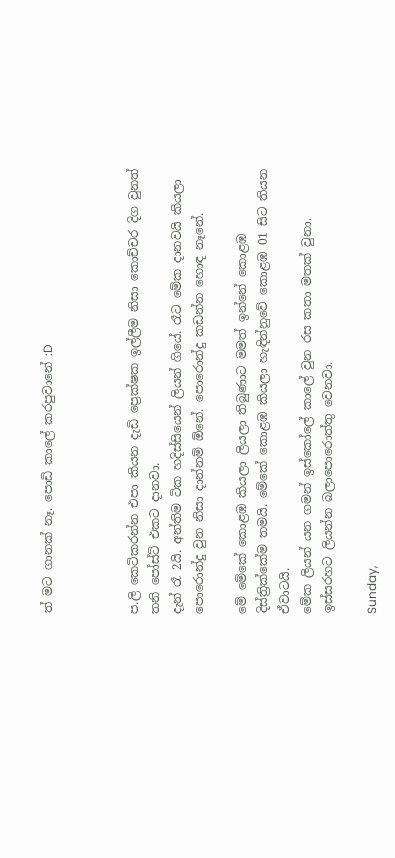ත් මට ගානක් නෑ. පොඩි කාලේ කරපුවානේ :D



ප.ලි කෙටිකරන්න එපා කියන දැඩි ප්‍රෙක්ෂක ඉල්ලීම නිසා කොච්චර දිග වුනත් තනි පෝස්ට් එකට දානවා.
දැන් රෑ 2යි. අන්තිම ටික හදිස්සියෙන් ලියන් ගියේ. රෑට මේක දානවයි කියලා පොරොන්දු වුන නිසා දාන්නම් ඕනේ. පොරොන්දු කඩන්න හොඳ නෑනේ.

මේ මේකේ කොළඹ කියලා ලියලා තිබුණාට මමත් ඉන්නේ කොළඹ දිස්ත්‍රික්කේම තමයි. මේකේ කොළඹ කියලා හැඳින්නුවේ කොළඹ 01 සිට තියන ඒවාටයි.
මේක ලියන් යන ගමන් ඉස්කෝලේ කාලේ වුන රස කතා මතක් වුනා. ඉස්සරහට ලියන්න බලාපොරොත්තු වෙනවා.

Sunday,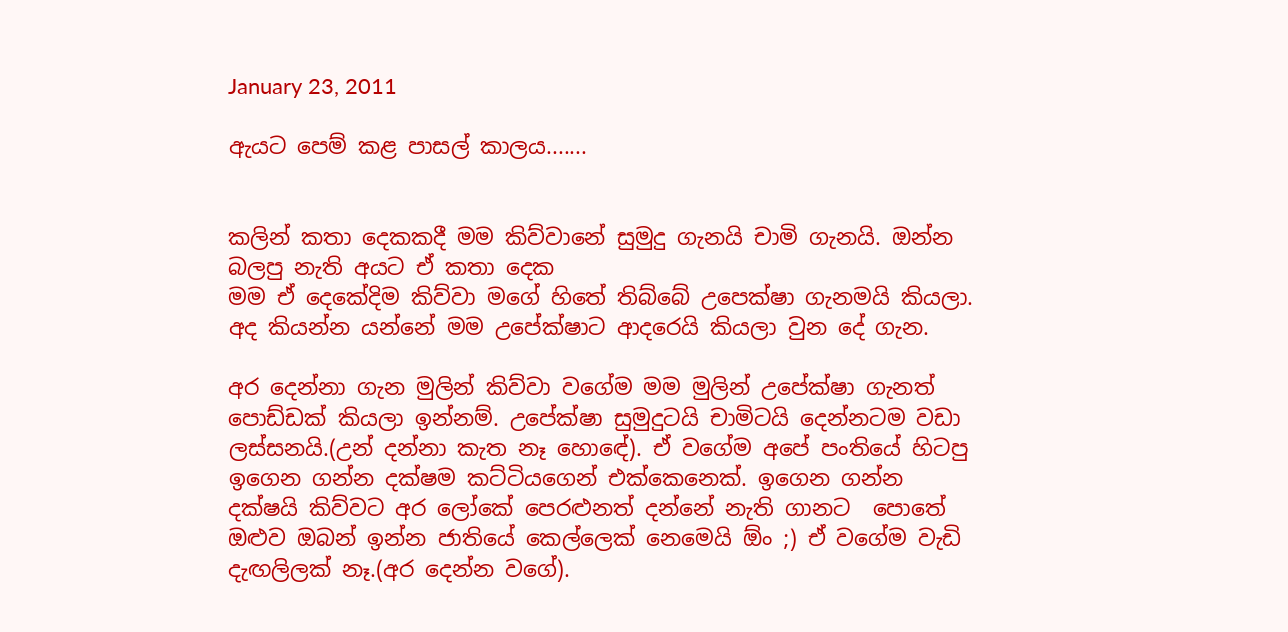January 23, 2011

ඇයට පෙම් කළ පාසල් කාලය.......


කලින් කතා දෙකකදී මම කිව්වානේ සුමුදු ගැනයි චාමි ගැනයි. ඔන්න බලපු නැති අයට ඒ කතා දෙක
මම ඒ දෙකේදිම කිව්වා මගේ හිතේ තිබ්බේ උපෙක්ෂා ගැනමයි කියලා. අද කියන්න යන්නේ මම උපේක්ෂාට ආදරෙයි කියලා වුන දේ ගැන.

අර දෙන්නා ගැන මුලින් කිව්වා වගේම මම මුලින් උපේක්ෂා ගැනත් පොඩ්ඩක් කියලා ඉන්නම්. උපේක්ෂා සුමුදුටයි චාමිටයි දෙන්නටම වඩා ලස්සනයි.(උන් දන්නා කැත නෑ හොඳේ). ඒ වගේම අපේ පංතියේ හිටපු ඉගෙන ගන්න දක්ෂම කට්ටියගෙන් එක්කෙනෙක්. ඉගෙන ගන්න දක්ෂයි කිව්වට අර ලෝකේ පෙරළුනත් දන්නේ නැති ගානට  පොතේ ඔළුව ඔබන් ඉන්න ජාතියේ කෙල්ලෙක් නෙමෙයි ඕං ;) ඒ වගේම වැඩි දැඟලිලක් නෑ.(අර දෙන්න වගේ).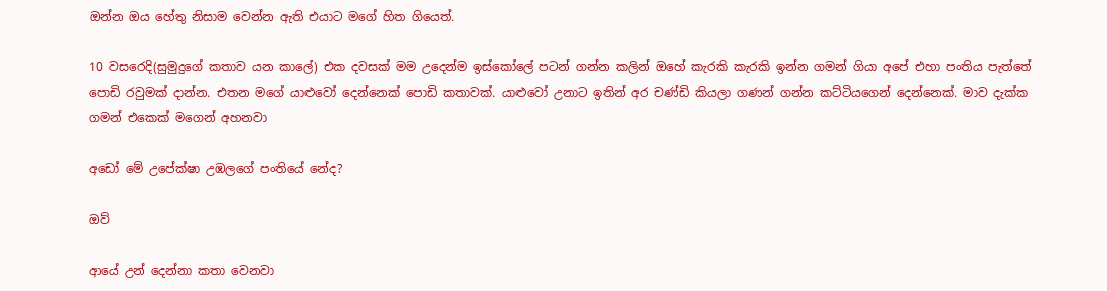ඔන්න ඔය හේතු නිසාම වෙන්න ඇති එයාට මගේ හිත ගියෙත්.

10 වසරෙදි(සුමුදුගේ කතාව යන කාලේ) එක දවසක් මම උදෙන්ම ඉස්කෝලේ පටන් ගන්න කලින් ඔහේ කැරකි කැරකි ඉන්න ගමන් ගියා අපේ එහා පංතිය පැත්තේ පොඩි රවුමක් දාන්න. එතන මගේ යාළුවෝ දෙන්නෙක් පොඩි කතාවක්. යාළුවෝ උනාට ඉතින් අර චණ්ඩි කියලා ගණන් ගන්න කට්ටියගෙන් දෙන්නෙක්. මාව දැක්ක ගමන් එකෙක් මගෙන් අහනවා

අඩෝ මේ උපේක්ෂා උඹලගේ පංතියේ නේද?

ඔව්

ආයේ උන් දෙන්නා කතා වෙනවා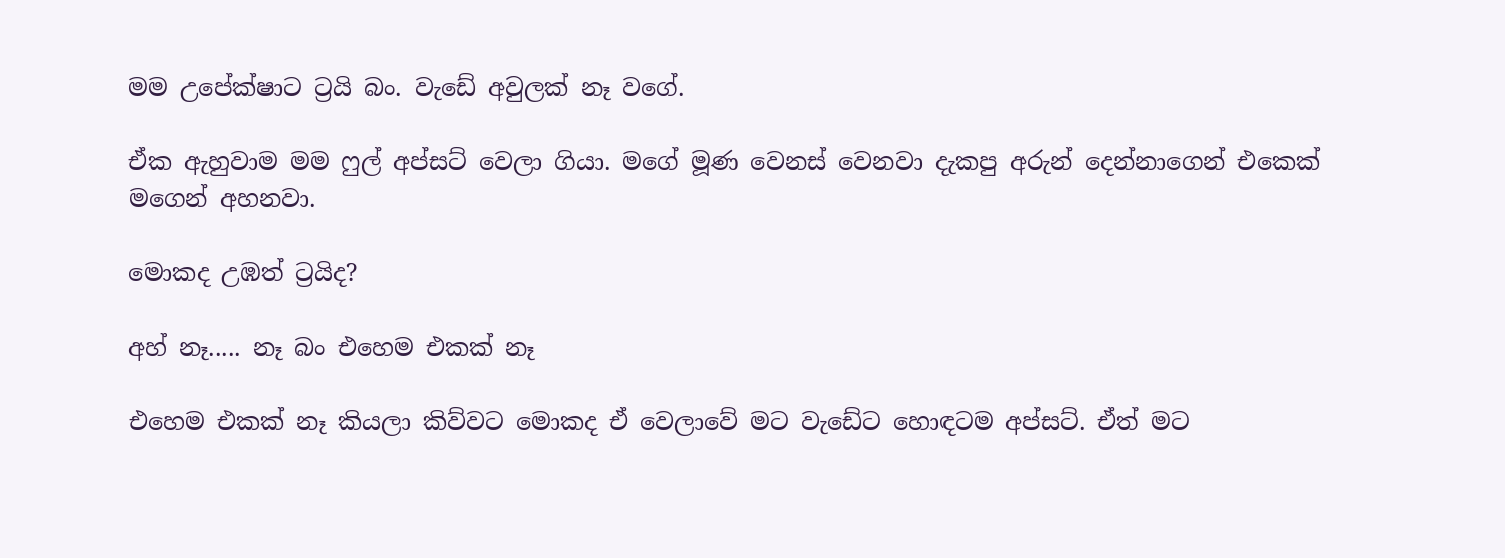මම උපේක්ෂාට ට්‍රයි බං. වැඩේ අවුලක් නෑ වගේ.

ඒක ඇහුවාම මම ෆුල් අප්සට් වෙලා ගියා. මගේ මූණ වෙනස් වෙනවා දැකපු අරුන් දෙන්නාගෙන් එකෙක් මගෙන් අහනවා.

මොකද උඹත් ට්‍රයිද?

අහ් නෑ..... නෑ බං එහෙම එකක් නෑ

එහෙම එකක් නෑ කියලා කිව්වට මොකද ඒ වෙලාවේ මට වැඩේට හොඳටම අප්සට්. ඒත් මට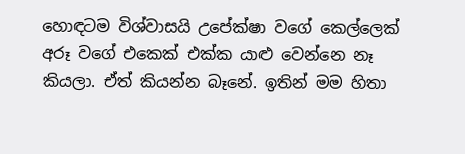හොඳටම විශ්වාසයි උපේක්ෂා වගේ කෙල්ලෙක් අරූ වගේ එකෙක් එක්ක යාළු වෙන්නෙ නෑ කියලා. ඒත් කියන්න බෑනේ. ඉතින් මම හිතා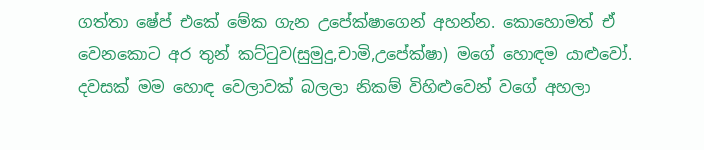ගත්තා ෂේප් එකේ මේක ගැන උපේක්ෂාගෙන් අහන්න. කොහොමත් ඒ වෙනකොට අර තුන් කට්ටුව(සුමුදු,චාමි,උපේක්ෂා) මගේ හොඳම යාළුවෝ. දවසක් මම හොඳ වෙලාවක් බලලා නිකම් විහිළුවෙන් වගේ අහලා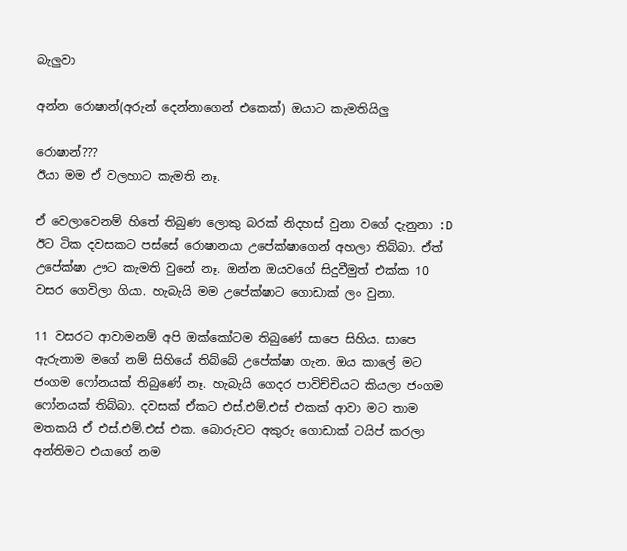බැලුවා

අන්න රොෂාන්(අරුන් දෙන්නාගෙන් එකෙක්) ඔයාට කැමතියිලු

රොෂාන්???
ඊයා මම ඒ වලහාට කැමති නෑ.

ඒ වෙලාවෙනම් හිතේ තිබුණ ලොකු බරක් නිදහස් වුනා වගේ දැනුනා :D ඊට ටික දවසකට පස්සේ රොෂානයා උපේක්ෂාගෙන් අහලා තිබ්බා. ඒත් උපේක්ෂා ඌට කැමති වුනේ නෑ. ඔන්න ඔයවගේ සිදුවීමුත් එක්ක 10 වසර ගෙවිලා ගියා. හැබැයි මම උපේක්ෂාට ගොඩාක් ලං වුනා.

11 වසරට ආවාමනම් අපි ඔක්කෝටම තිබුණේ සාපෙ සිහිය. සාපෙ ඇරුනාම මගේ නම් සිහියේ තිබ්බේ උපේක්ෂා ගැන. ඔය කාලේ මට ජංගම ෆෝනයක් තිබුණේ නෑ. හැබැයි ගෙදර පාවිච්චියට කියලා ජංගම ෆෝනයක් තිබ්බා. දවසක් ඒකට එස්.එම්.එස් එකක් ආවා මට තාම මතකයි ඒ එස්.එම්.එස් එක. බොරුවට අකුරු ගොඩාක් ටයිප් කරලා අන්තිමට එයාගේ නම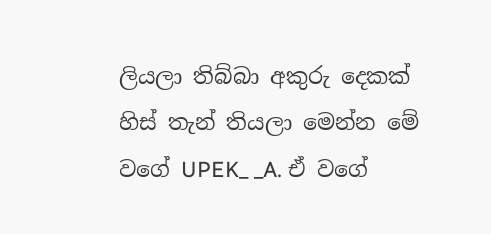ලියලා තිබ්බා අකුරු දෙකක් හිස් තැන් තියලා මෙන්න මේ වගේ UPEK_ _A. ඒ වගේ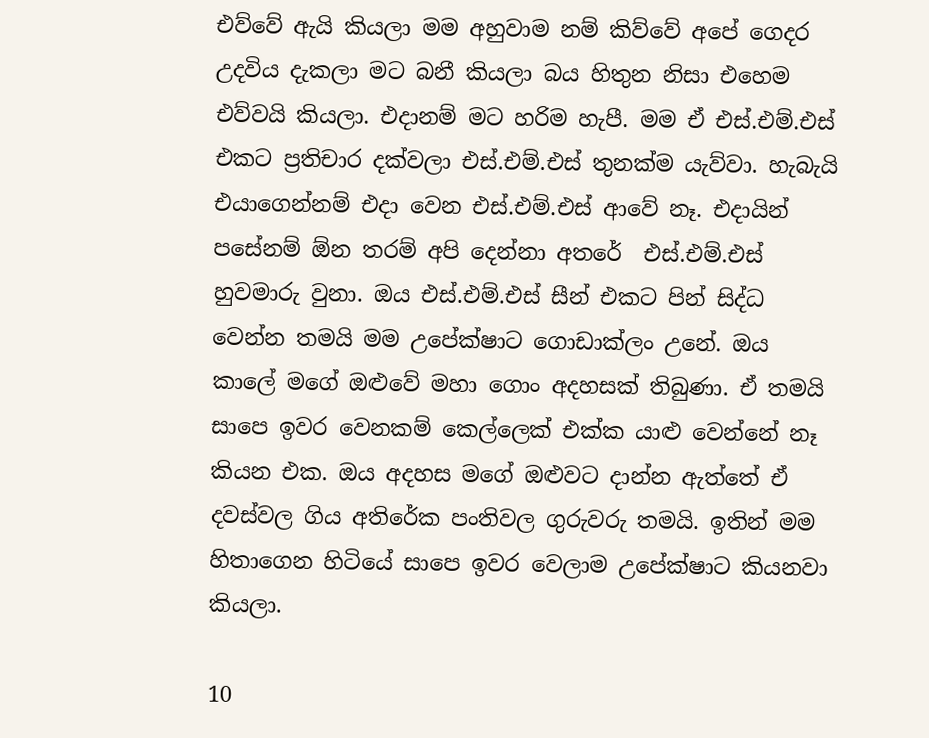එව්වේ ඇයි කියලා මම අහුවාම නම් කිව්වේ අපේ ගෙදර උදවිය දැකලා මට බනී කියලා බය හිතුන නිසා එහෙම එව්වයි කියලා. එදානම් මට හරිම හැපී. මම ඒ එස්.එම්.එස් එකට ප්‍රතිචාර දක්වලා එස්.එම්.එස් තුනක්ම යැව්වා. හැබැයි එයාගෙන්නම් එදා වෙන එස්.එම්.එස් ආවේ නෑ. එදායින් පසේනම් ඕන තරම් අපි දෙන්නා අතරේ  එස්.එම්.එස් හුවමාරු වුනා. ඔය එස්.එම්.එස් සීන් එකට පින් සිද්ධ වෙන්න තමයි මම උපේක්ෂාට ගොඩාක්ලං උනේ. ඔය කාලේ මගේ ඔළුවේ මහා ගොං අදහසක් තිබුණා. ඒ තමයි සාපෙ ඉවර වෙනකම් කෙල්ලෙක් එක්ක යාළු වෙන්නේ නෑ කියන එක. ඔය අදහස මගේ ඔළුවට දාන්න ඇත්තේ ඒ දවස්වල ගිය අතිරේක පංතිවල ගුරුවරු තමයි. ඉතින් මම හිතාගෙන හිටියේ සාපෙ ඉවර වෙලාම උපේක්ෂාට කියනවා කියලා.

10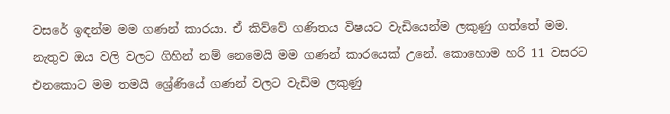වසරේ ඉඳන්ම මම ගණන් කාරයා. ඒ කිව්වේ ගණිතය විෂයට වැඩියෙන්ම ලකුණු ගත්තේ මම. නැතුව ඔය වලි වලට ගිහින් නම් නෙමෙයි මම ගණන් කාරයෙක් උනේ. කොහොම හරි 11 වසරට එනකොට මම තමයි ශ්‍රේණියේ ගණන් වලට වැඩිම ලකුණු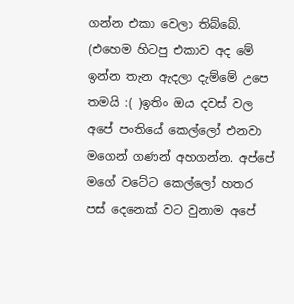ගන්න එකා වෙලා තිබ්බේ. (එහෙම හිටපු එකාව අද මේ ඉන්න තැන ඇදලා දැම්මේ උපෙ තමයි :( )ඉතිං ඔය දවස් වල අපේ පංතියේ කෙල්ලෝ එනවා මගෙන් ගණන් අහගන්න. අප්පේ මගේ වටේට කෙල්ලෝ හතර පස් දෙනෙක් වට වුනාම අපේ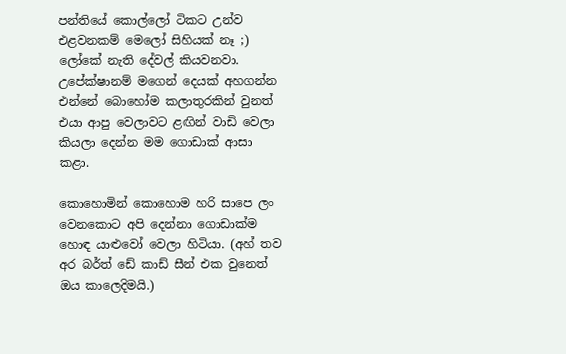පන්තියේ කොල්ලෝ ටිකට උන්ව එළවනකම් මෙලෝ සිහියක් නෑ ;) ලෝකේ නැති දේවල් කියවනවා. උපේක්ෂානම් මගෙන් දෙයක් අහගන්න එන්නේ බොහෝම කලාතුරකින් වුනත් එයා ආපු වෙලාවට ළඟින් වාඩි වෙලා කියලා දෙන්න මම ගොඩාක් ආසා කළා.

කොහොමින් කොහොම හරි සාපෙ ලං වෙනකොට අපි දෙන්නා ගොඩාක්ම හොඳ යාළුවෝ වෙලා හිටියා. (අහ් තව අර බර්ත් ඩේ කාඩ් සීන් එක වුනෙත් ඔය කාලෙදිමයි.)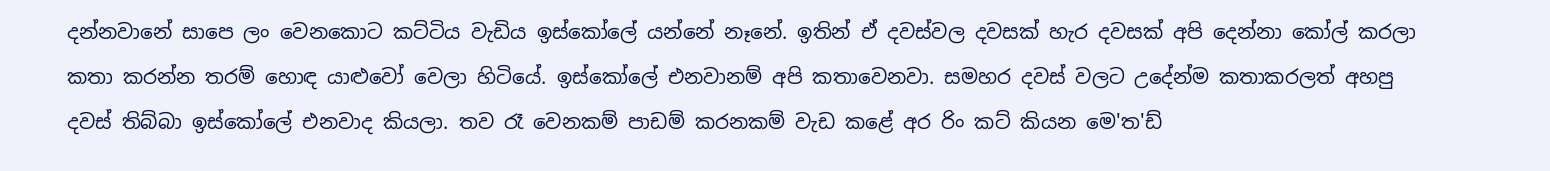දන්නවානේ සාපෙ ලං වෙනකොට කට්ටිය වැඩිය ඉස්කෝලේ යන්නේ නෑනේ. ඉතින් ඒ දවස්වල දවසක් හැර දවසක් අපි දෙන්නා කෝල් කරලා කතා කරන්න තරම් හොඳ යාළුවෝ වෙලා හිටියේ. ඉස්කෝලේ එනවානම් අපි කතාවෙනවා. සමහර දවස් වලට උදේන්ම කතාකරලත් අහපු දවස් තිබ්බා ඉස්කෝලේ එනවාද කියලා. තව රෑ වෙනකම් පාඩම් කරනකම් වැඩ කළේ අර රිං කට් කියන මෙ'ත'ඩ්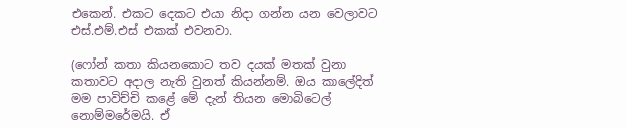එකෙන්. එකට දෙකට එයා නිදා ගන්න යන වෙලාවට එස්.එම්.එස් එකක් එවනවා.

(ෆෝන් කතා කියනකොට තව දයක් මතක් වුනා කතාවට අදාල නැති වුනත් කියන්නම්. ඔය කාලේදිත් මම පාවිච්චි කළේ මේ දැන් තියන මොබිටෙල් නොම්මරේමයි. ඒ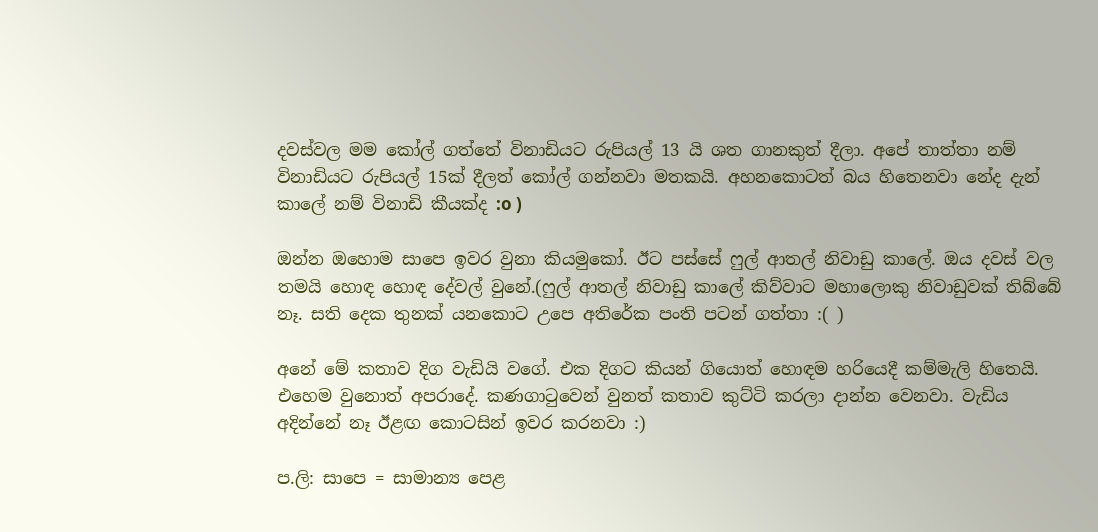දවස්වල මම කෝල් ගත්තේ විනාඩියට රුපියල් 13 යි ශත ගානකුත් දීලා. අපේ තාත්තා නම් විනාඩියට රුපියල් 15ක් දීලත් කෝල් ගන්නවා මතකයි. අහනකොටත් බය හිතෙනවා නේද දැන් කාලේ නම් විනාඩි කීයක්ද :o )

ඔන්න ඔහොම සාපෙ ඉවර වුනා කියමුකෝ. ඊට පස්සේ ෆුල් ආතල් නිවාඩු කාලේ. ඔය දවස් වල තමයි හොඳ හොඳ දේවල් වුනේ.(ෆුල් ආතල් නිවාඩු කාලේ කිව්වාට මහාලොකු නිවාඩුවක් තිබ්බේ නෑ. සති දෙක තුනක් යනකොට උපෙ අතිරේක පංති පටන් ගත්තා :( )

අනේ මේ කතාව දිග වැඩියි වගේ. එක දිගට කියන් ගියොත් හොඳම හරියෙදී කම්මැලි හිතෙයි. එහෙම වුනොත් අපරාදේ. කණගාටුවෙන් වුනත් කතාව කුට්ටි කරලා දාන්න වෙනවා. වැඩිය අදින්නේ නෑ ඊළඟ කොටසින් ඉවර කරනවා :)

ප.ලි: සාපෙ = සාමාන්‍ය පෙළ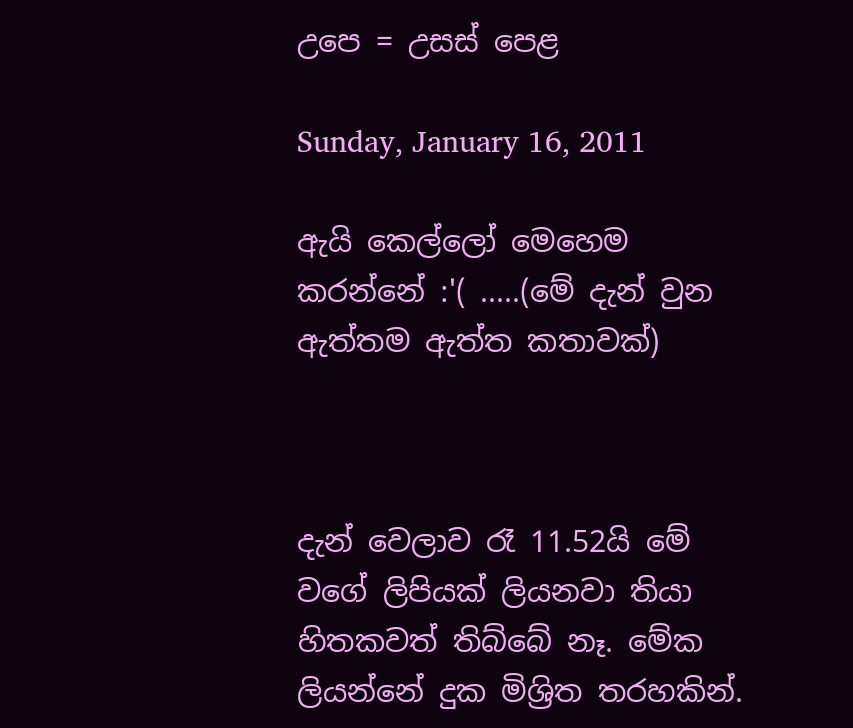උපෙ = උසස් පෙළ

Sunday, January 16, 2011

ඇයි කෙල්ලෝ මෙහෙම කරන්නේ :'( .....(මේ දැන් වුන ඇත්තම ඇත්ත කතාවක්)



දැන් වෙලාව රෑ 11.52යි මේ වගේ ලිපියක් ලියනවා තියා හිතකවත් තිබ්බේ නෑ. මේක ලියන්නේ දුක මිශ්‍රිත තරහකින්.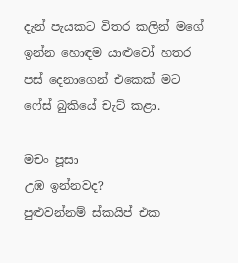දැන් පැයකට විතර කලින් මගේ ඉන්න හොඳම යාළුවෝ හතර පස් දෙනාගෙන් එකෙක් මට ෆේස් බුකියේ චැට් කළා.

මචං පූසා
උඹ ඉන්නවද?
පුළුවන්නම් ස්කයිප් එක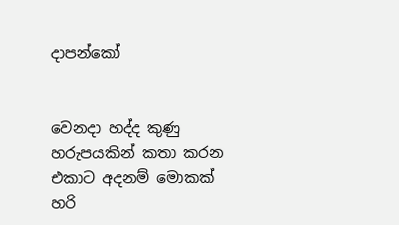දාපන්කෝ


වෙනදා හද්ද කුණු හරුපයකින් කතා කරන එකාට අදනම් මොකක් හරි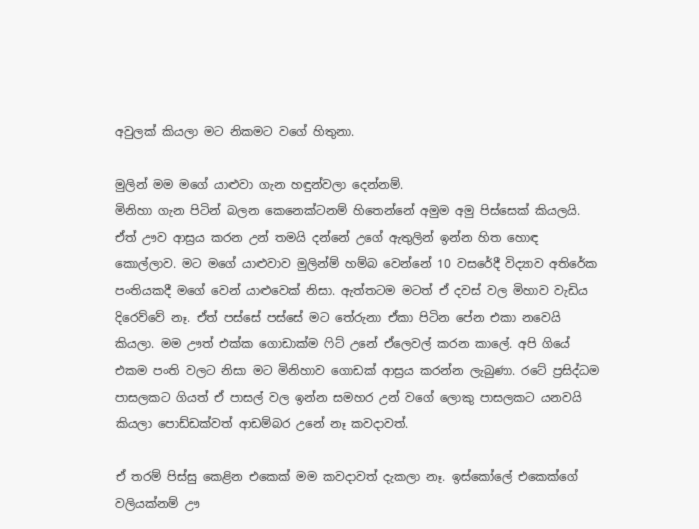අවුලක් කියලා මට නිකමට වගේ හිතුනා.

මුලින් මම මගේ යාළුවා ගැන හඳුන්වලා දෙන්නම්.
මිනිහා ගැන පිටින් බලන කෙනෙක්ටනම් හිතෙන්නේ අමුම අමු පිස්සෙක් කියලයි. ඒත් ඌව ආස්‍රය කරන උන් තමයි දන්නේ උගේ ඇතුලින් ඉන්න හිත හොඳ කොල්ලාව. මට මගේ යාළුවාව මුලින්ම් හම්බ වෙන්නේ 10 වසරේදී විද්‍යාව අතිරේක පංතියකදී මගේ වෙන් යාළුවෙක් නිසා. ඇත්තටම මටත් ඒ දවස් වල මිහාව වැඩිය දිරෙව්වේ නෑ. ඒත් පස්සේ පස්සේ මට තේරුනා ඒකා පිටින පේන එකා නවෙයි කියලා. මම ඌත් එක්ක ගොඩාක්ම ෆිට් උනේ ඒලෙවල් කරන කාලේ. අපි ගියේ එකම පංති වලට නිසා මට මිනිහාව ගොඩක් ආස්‍රය කරන්න ලැබුණා. රටේ ප්‍රසිද්ධම පාසලකට ගියත් ඒ පාසල් වල ඉන්න සමහර උන් වගේ ලොකු පාසලකට යනවයි කියලා පොඩ්ඩක්වත් ආඩම්බර උනේ නෑ කවදාවත්.

ඒ තරම් පිස්සු කෙළින එකෙක් මම කවදාවත් දැකලා නෑ. ඉස්කෝලේ එකෙක්ගේ වලියක්නම් ඌ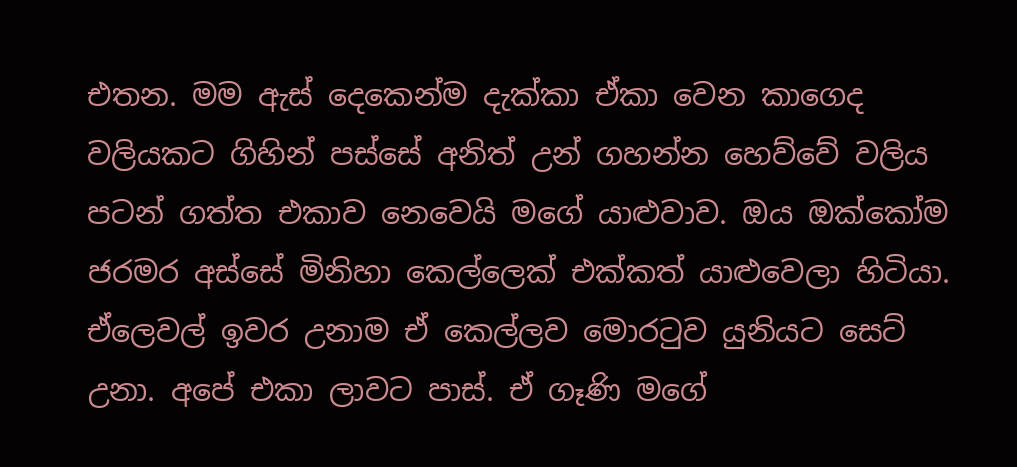එතන. මම ඇස් දෙකෙන්ම දැක්කා ඒකා වෙන කාගෙද වලියකට ගිහින් පස්සේ අනිත් උන් ගහන්න හෙව්වේ වලිය පටන් ගත්ත එකාව නෙවෙයි මගේ යාළුවාව. ඔය ඔක්කෝම ජරමර අස්සේ මිනිහා කෙල්ලෙක් එක්කත් යාළුවෙලා හිටියා. ඒලෙවල් ඉවර උනාම ඒ කෙල්ලව මොරටුව යුනියට සෙට් උනා. අපේ එකා ලාවට පාස්. ඒ ගෑණි මගේ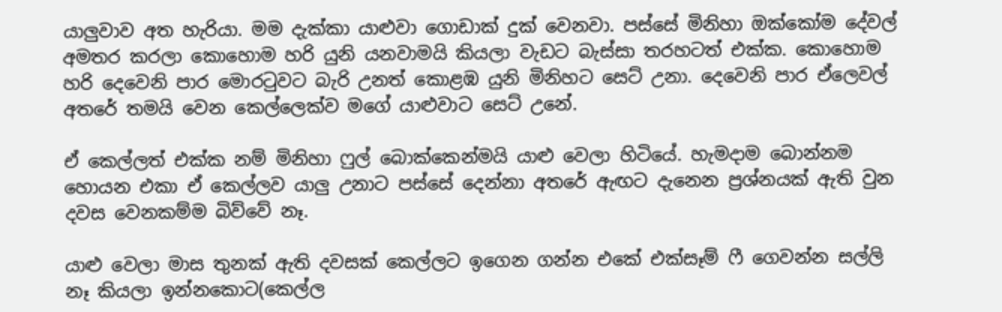යාලුවාව අත හැරියා. මම දැක්කා යාළුවා ගොඩාක් දුක් වෙනවා. පස්සේ මිනිහා ඔක්කෝම දේවල් අමතර කරලා කොහොම හරි යුනි යනවාමයි කියලා වැඩට බැස්සා තරහටත් එක්ක. කොහොම හරි දෙවෙනි පාර මොරටුවට බැරි උනත් කොළඹ යුනි මිනිහට සෙට් උනා. දෙවෙනි පාර ඒලෙවල් අතරේ තමයි වෙන කෙල්ලෙක්ව මගේ යාළුවාට සෙට් උනේ.

ඒ කෙල්ලත් එක්ක නම් මිනිහා ෆුල් බොක්කෙන්මයි යාළු වෙලා හිටියේ. හැමදාම බොන්නම හොයන එකා ඒ කෙල්ලව යාලු උනාට පස්සේ දෙන්නා අතරේ ඇඟට දැනෙන ප්‍රශ්නයක් ඇති වුන දවස වෙනකම්ම බිව්වේ නෑ.

යාළු වෙලා මාස තුනක් ඇති දවසක් කෙල්ලට ඉගෙන ගන්න එකේ එක්සෑම් ෆී ගෙවන්න සල්ලි නෑ කියලා ඉන්නකොට(කෙල්ල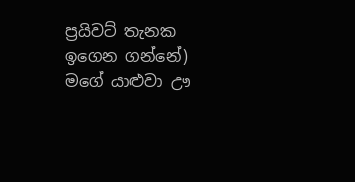ප්‍රයිවට් තැනක ඉගෙන ගන්නේ) මගේ යාළුවා ඌ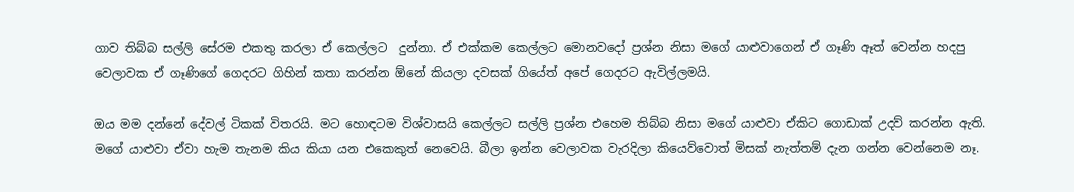ගාව තිබ්බ සල්ලි සේරම එකතු කරලා ඒ කෙල්ලට  දුන්නා. ඒ එක්කම කෙල්ලට මොනවදෝ ප්‍රශ්න නිසා මගේ යාළුවාගෙන් ඒ ගෑණි ඈත් වෙන්න හදපු වෙලාවක ඒ ගෑණිගේ ගෙදරට ගිහින් කතා කරන්න ඕනේ කියලා දවසක් ගියේත් අපේ ගෙදරට ඇවිල්ලමයි.

ඔය මම දන්නේ දේවල් ටිකක් විතරයි. මට හොඳටම විශ්වාසයි කෙල්ලට සල්ලි ප්‍රශ්න එහෙම තිබ්බ නිසා මගේ යාළුවා ඒකිට ගොඩාක් උදව් කරන්න ඇති. මගේ යාළුවා ඒවා හැම තැනම කිය කියා යන එකෙකුත් නෙවෙයි. බීලා ඉන්න වෙලාවක වැරදිලා කියෙව්වොත් මිසක් නැත්තම් දැන ගන්න වෙන්නෙම නෑ.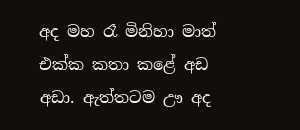අද මහ රෑ මිනිහා මාත් එක්ක කතා කළේ අඩ අඩා. ඇත්තටම ඌ අද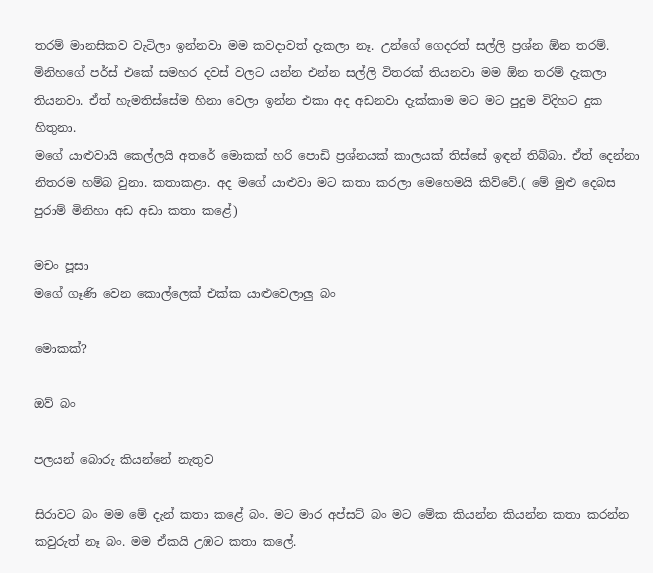තරම් මානසිකව වැටිලා ඉන්නවා මම කවදාවත් දැකලා නෑ. උන්ගේ ගෙදරත් සල්ලි ප්‍රශ්න ඕන තරම්. මිනිහගේ පර්ස් එකේ සමහර දවස් වලට යන්න එන්න සල්ලි විතරක් තියනවා මම ඕන තරම් දැකලා තියනවා. ඒත් හැමතිස්සේම හිනා වෙලා ඉන්න එකා අද අඩනවා දැක්කාම මට මට පුදුම විදිහට දුක හිතුනා.
මගේ යාළුවායි කෙල්ලයි අතරේ මොකක් හරි පොඩි ප්‍රශ්නයක් කාලයක් තිස්සේ ඉඳන් තිබ්බා. ඒත් දෙන්නා නිතරම හම්බ වුනා. කතාකළා. අද මගේ යාළුවා මට කතා කරලා මෙහෙමයි කිව්වේ.( මේ මුළු දෙබස පුරාම් මිනිහා අඩ අඩා කතා කළේ)

මචං පූසා
මගේ ගෑණි වෙන කොල්ලෙක් එක්ක යාළුවෙලාලු බං

මොකක්?

ඔව් බං

පලයන් බොරු කියන්නේ නැතුව

සිරාවට බං මම මේ දැන් කතා කළේ බං. මට මාර අප්සට් බං මට මේක කියන්න කියන්න කතා කරන්න කවුරුත් නෑ බං. මම ඒකයි උඹට කතා කලේ.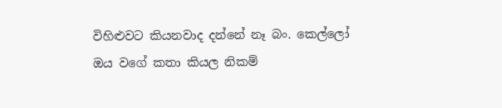විහිළුවට කියනවාද දන්නේ නෑ බං. කෙල්ලෝ ඔය වගේ කතා කියල නිකම්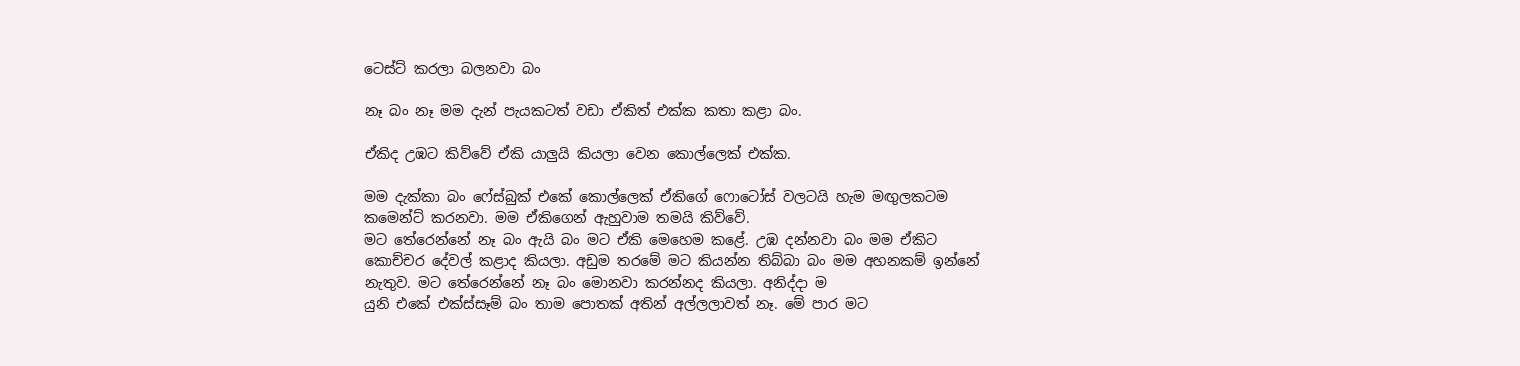ටෙස්ට් කරලා බලනවා බං

නෑ බං නෑ මම දැන් පැයකටත් වඩා ඒකිත් එක්ක කතා කළා බං.

ඒකිද උඹට කිව්වේ ඒකි යාලුයි කියලා වෙන කොල්ලෙක් එක්ක.

මම දැක්කා බං ෆේස්බුක් එකේ කොල්ලෙක් ඒකිගේ ෆොටෝස් වලටයි හැම මඟුලකටම කමෙන්ට් කරනවා. මම ඒකිගෙන් ඇහුවාම තමයි කිව්වේ.
මට තේරෙන්නේ නෑ බං ඇයි බං මට ඒකි මෙහෙම කළේ. උඹ දන්නවා බං මම ඒකිට කොච්චර දේවල් කළාද කියලා. අඩුම තරමේ මට කියන්න තිබ්බා බං මම අහනකම් ඉන්නේ නැතුව. මට තේරෙන්නේ නෑ බං මොනවා කරන්නද කියලා. අනිද්දා ම
යුනි එකේ එක්ස්සෑම් බං තාම පොතක් අතින් අල්ලලාවත් නෑ. මේ පාර මට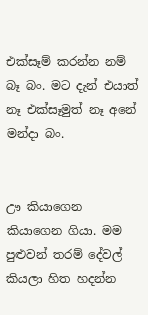එක්සෑම් කරන්න නම් බෑ බං. මට දැන් එයාත් නෑ එක්සෑමුත් නෑ අනේ මන්දා බං.


ඌ කියාගෙන කියාගෙන ගියා. මම පුළුවන් තරම් දේවල් කියලා හිත හදන්න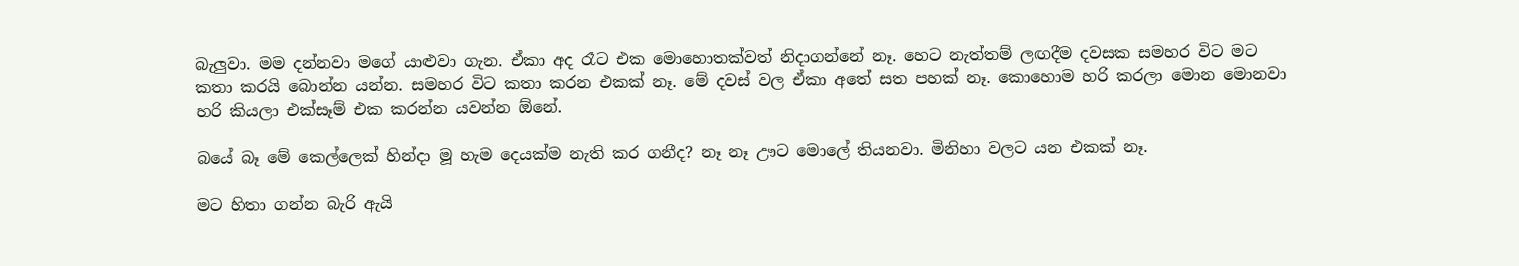බැලුවා. මම දන්නවා මගේ යාළුවා ගැන. ඒකා අද රෑට එක මොහොතක්වත් නිදාගන්නේ නෑ. හෙට නැත්තම් ලඟදීම දවසක සමහර විට මට කතා කරයි බොන්න යන්න. සමහර විට කතා කරන එකක් නෑ. මේ දවස් වල ඒකා අතේ සත පහක් නෑ. කොහොම හරි කරලා මොන මොනවා හරි කියලා එක්සෑම් එක කරන්න යවන්න ඕනේ.

බයේ බෑ මේ කෙල්ලෙක් හින්දා මූ හැම දෙයක්ම නැති කර ගනීද? නෑ නෑ ඌට මොලේ තියනවා. මිනිහා වලට යන එකක් නෑ.

මට හිතා ගන්න බැරි ඇයි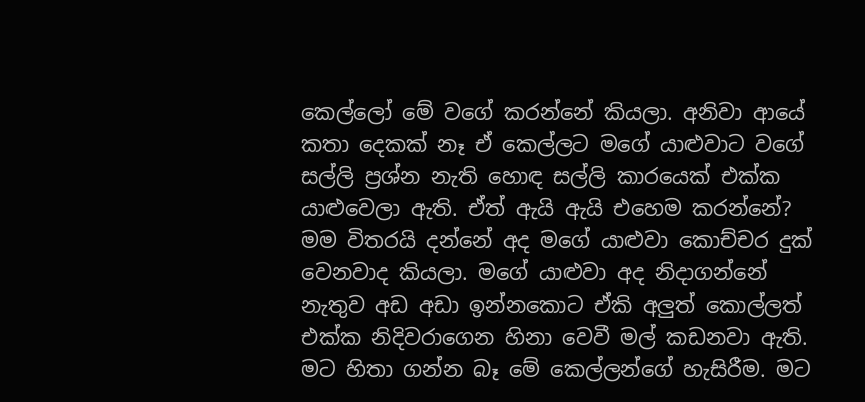කෙල්ලෝ මේ වගේ කරන්නේ කියලා. අනිවා ආයේ කතා දෙකක් නෑ ඒ කෙල්ලට මගේ යාළුවාට වගේ සල්ලි ප්‍රශ්න නැති හොඳ සල්ලි කාරයෙක් එක්ක යාළුවෙලා ඇති. ඒත් ඇයි ඇයි එහෙම කරන්නේ? මම විතරයි දන්නේ අද මගේ යාළුවා කොච්චර දුක් වෙනවාද කියලා. මගේ යාළුවා අද නිදාගන්නේ නැතුව අඩ අඩා ඉන්නකොට ඒකි අලුත් කොල්ලත් එක්ක නිදිවරාගෙන හිනා වෙවී මල් කඩනවා ඇති. මට හිතා ගන්න බෑ මේ කෙල්ලන්ගේ හැසිරීම. මට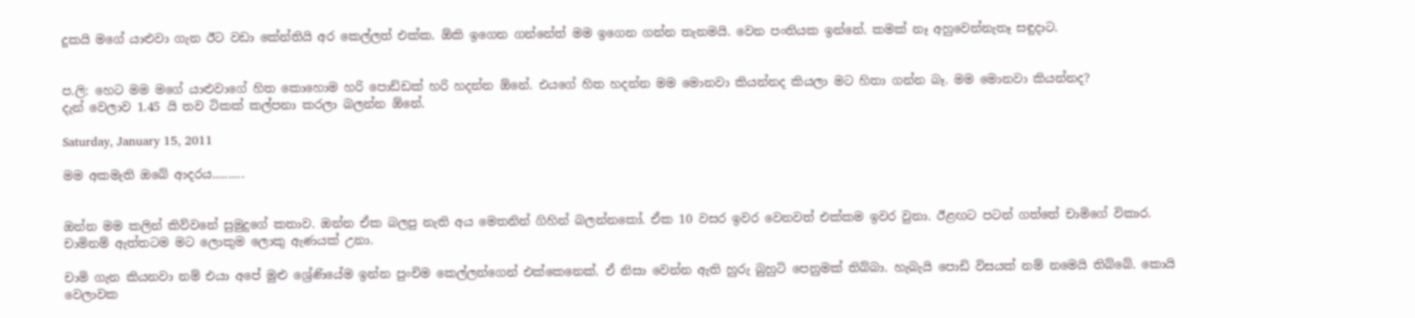දුකයි මගේ යාළුවා ගැන ඊට වඩා කේන්තියි අර කෙල්ලත් එක්ක. ඕකි ඉගෙන ගන්නේත් මම ඉගෙන ගන්න තැනමයි. වෙන පංතියක ඉන්නේ. කමක් නෑ අහුවෙන්නැතෑ සඳුදාට.


ප.ලි: හෙට මම මගේ යාළුවාගේ හිත කොහොම හරි පොඩ්ඩක් හරි හදන්න ඕනේ. එයගේ හිත හදන්න මම මොනවා කියන්නද කියලා මට හිතා ගන්න බෑ. මම මොනවා කියන්නද?
දැන් වෙලාව 1.45 යි තව ටිකක් කල්පනා කරලා බලන්න ඕනේ.

Saturday, January 15, 2011

මම අකමැති ඔබේ ආදරය..........


ඔන්න මම කලින් කිව්වනේ සුමුදුගේ කතාව. ඔන්න ඒක බලපු නැති අය මෙතනින් ගිහින් බලන්නකෝ. ඒක 10 වසර ඉවර වෙනවත් එක්කම ඉවර වුනා. ඊළඟට පටන් ගත්තේ චාමිගේ විකාර. චාමිනම් ඇත්තටම මට ලොකුම ලොකු ඇණයක් උනා.

චාමි ගැන කියනවා නම් එයා අපේ මුළු ශ්‍රේණියේම ඉන්න පුංචිම කෙල්ලන්ගෙන් එක්කෙනෙක්. ඒ නිසා වෙන්න ඇති හුරු බුහුටි පෙනුමක් තිබ්බා. හැබැයි පොඩි විසයක් නම් නමෙයි තිබ්බේ. කොයි වෙලාවක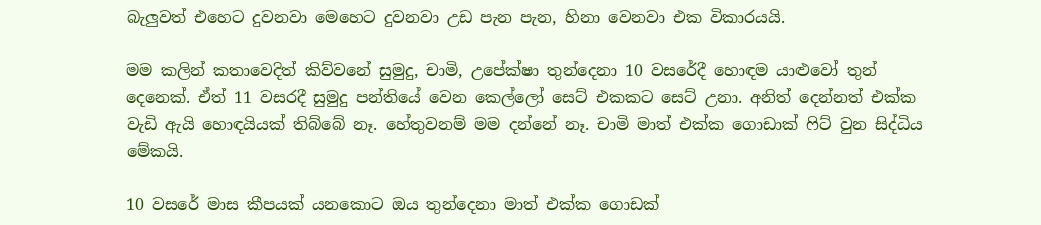බැලුවත් එහෙට දුවනවා මෙහෙට දුවනවා උඩ පැන පැන, හිනා වෙනවා එක විකාරයයි.

මම කලින් කතාවෙදිත් කිව්වනේ සුමුදු, චාමි, උපේක්ෂා තුන්දෙනා 10 වසරේදී හොඳම යාළුවෝ තුන් දෙනෙක්. ඒත් 11 වසරදී සුමුදු පන්තියේ වෙන කෙල්ලෝ සෙට් එකකට සෙට් උනා. අනිත් දෙන්නත් එක්ක වැඩි ඇයි හොඳයියක් තිබ්බේ නෑ. හේතුවනම් මම දන්නේ නෑ. චාමි මාත් එක්ක ගොඩාක් ෆිට් වුන සිද්ධිය මේකයි.

10 වසරේ මාස කීපයක් යනකොට ඔය තුන්දෙනා මාත් එක්ක ගොඩක්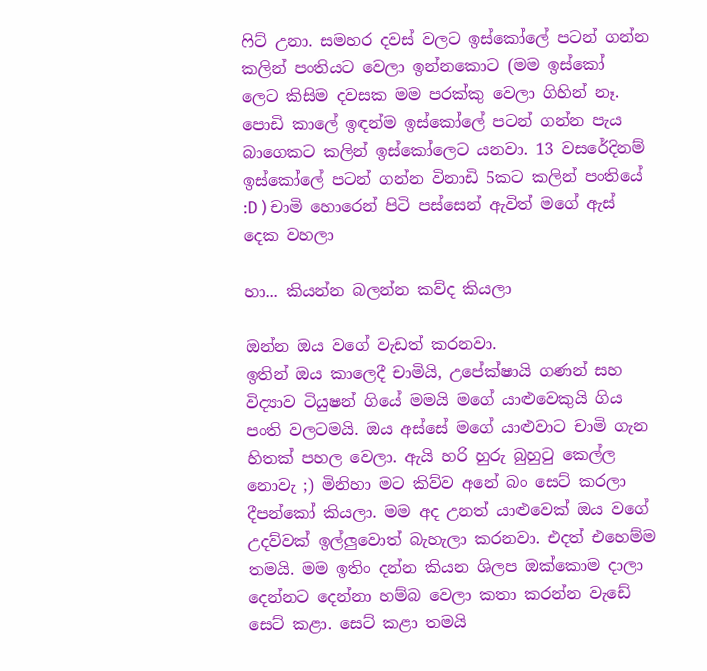ෆිට් උනා. සමහර දවස් වලට ඉස්කෝලේ පටන් ගන්න කලින් පංතියට වෙලා ඉන්නකොට (මම ඉස්කෝ
ලෙට කිසිම දවසක මම පරක්කු වෙලා ගිහින් නෑ. පොඩි කාලේ ඉඳන්ම ඉස්කෝලේ පටන් ගන්න පැය බාගෙකට කලින් ඉස්කෝලෙට යනවා. 13 වසරේදිනම් ඉස්කෝලේ පටන් ගන්න විනාඩි 5කට කලින් පංතියේ :D ) චාමි හොරෙන් පිටි පස්සෙන් ඇවිත් මගේ ඇස් දෙක වහලා

හා... කියන්න බලන්න කව්ද කියලා

ඔන්න ඔය වගේ වැඩත් කරනවා.
ඉතින් ඔය කාලෙදී චාමියි, උපේක්ෂායි ගණන් සහ විද්‍යාව ටියුෂන් ගියේ මමයි මගේ යාළුවෙකුයි ගිය පංති වලටමයි. ඔය අස්සේ මගේ යාළුවාට චාමි ගැන හිතක් පහල වෙලා. ඇයි හරි හුරු බුහුටු කෙල්ල නොවැ ;) මිනිහා මට කිව්ව අනේ බං සෙට් කරලා දීපන්කෝ කියලා. මම අද උනත් යාළුවෙක් ඔය වගේ උදව්වක් ඉල්ලුවොත් බැහැලා කරනවා. එදත් එහෙම්ම තමයි. මම ඉතිං දන්න කියන ශිලප ඔක්කොම දාලා දෙන්නට දෙන්නා හම්බ වෙලා කතා කරන්න වැඩේ සෙට් කළා. සෙට් කළා තමයි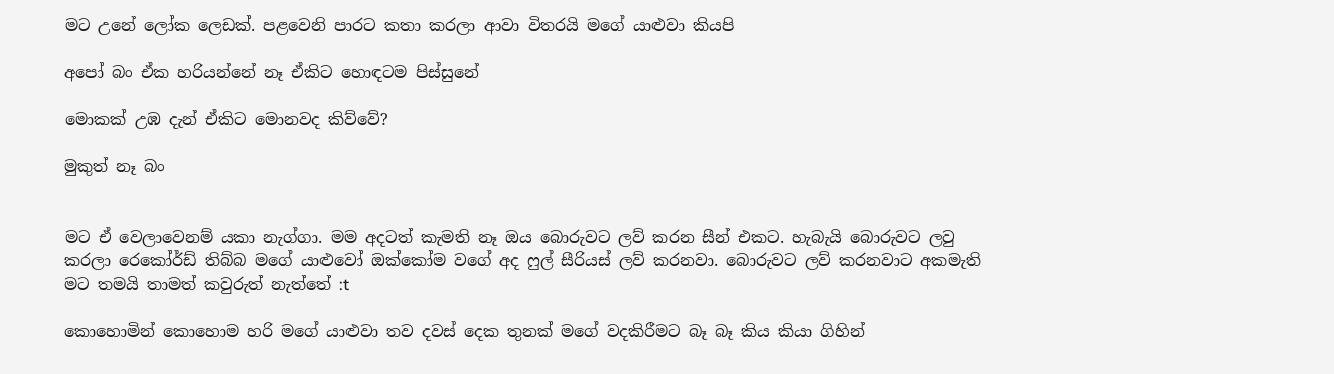මට උනේ ලෝක ලෙඩක්. පළවෙනි පාරට කතා කරලා ආවා විතරයි මගේ යාළුවා කියපි

අපෝ බං ඒක හරියන්නේ නෑ ඒකිට හොඳටම පිස්සුනේ

මොකක් උඹ දැන් ඒකිට මොනවද කිව්වේ?

මුකුත් නෑ බං


මට ඒ වෙලාවෙනම් යකා නැග්ගා. මම අදටත් කැමති නෑ ඔය බොරුවට ලව් කරන සීන් එකට. හැබැයි බොරුවට ලවු කරලා රෙකෝර්ඩ් තිබ්බ මගේ යාළුවෝ ඔක්කෝම වගේ අද ෆුල් සීරියස් ලව් කරනවා. බොරුවට ලව් කරනවාට අකමැති මට තමයි තාමත් කවුරුත් නැත්තේ :t

කොහොමින් කොහොම හරි මගේ යාළුවා තව දවස් දෙක තුනක් මගේ වදකිරීමට බෑ බෑ කිය කියා ගිහින්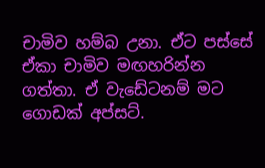චාමිව හම්බ උනා. ඒට පස්සේ ඒකා චාමිව මඟහරින්න ගත්තා. ඒ වැඩේටනම් මට ගොඩක් අප්සට්.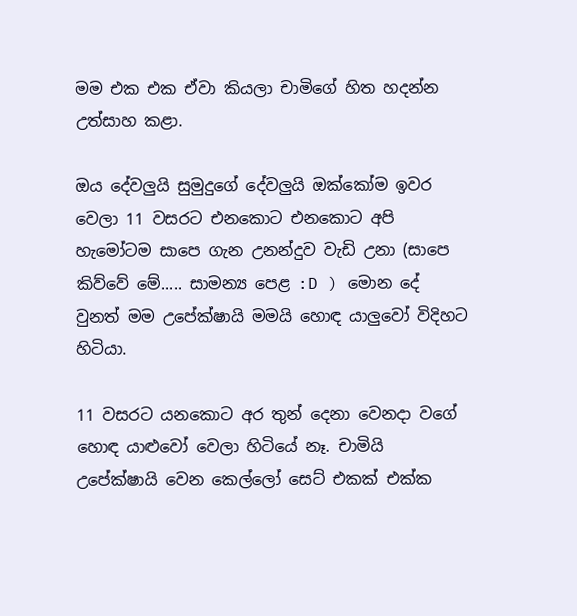මම එක එක ඒවා කියලා චාමිගේ හිත හදන්න උත්සාහ කළා.

ඔය දේවලුයි සුමුදුගේ දේවලුයි ඔක්කෝම ඉවර වෙලා 11 වසරට එනකොට එනකොට අපි හැමෝටම සාපෙ ගැන උනන්දුව වැඩි උනා (සාපෙ කිව්වේ මේ..... සාමන්‍ය පෙළ :D ) මොන දේ වුනත් මම උපේක්ෂායි මමයි හොඳ යාලුවෝ විදිහට හිටියා.

11 වසරට යනකොට අර තුන් දෙනා වෙනදා වගේ හොඳ යාළුවෝ වෙලා හිටියේ නෑ. චාමියි උපේක්ෂායි වෙන කෙල්ලෝ සෙට් එකක් එක්ක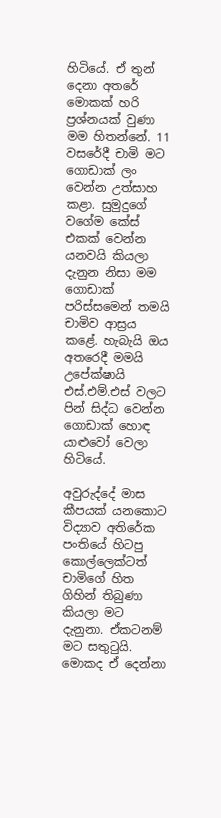හිටියේ. ඒ තුන් දෙනා අතරේ මොකක් හරි ප්‍රශ්නයක් වුණා මම හිතන්නේ. 11 වසරේදී චාමි මට ගොඩාක් ලං වෙන්න උත්සාහ කළා. සුමුදුගේ වගේම කේස් එකක් වෙන්න යනවයි කියලා දැනුන නිසා මම ගොඩාක් පරිස්සමෙන් තමයි චාමිව ආස්‍රය කළේ. හැබැයි ඔය අතරෙදී මමයි උපේක්ෂායි එස්.එම්.එස් වලට පින් සිද්ධ වෙන්න ගොඩාක් හොඳ යාළුවෝ වෙලා හිටියේ.

අවුරුද්දේ මාස කීපයක් යනකොට විද්‍යාව අතිරේක පංතියේ හිටපු කොල්ලෙක්ටත් චාමිගේ හිත ගිහින් තිබුණා කියලා මට දැනුනා. ඒකටනම් මට සතුටුයි. මොකද ඒ දෙන්නා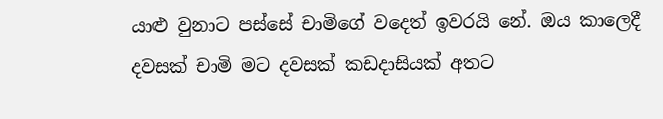යාළු වුනාට පස්සේ චාමිගේ වදෙත් ඉවරයි නේ. ඔය කාලෙදී දවසක් චාමි මට දවසක් කඩදාසියක් අතට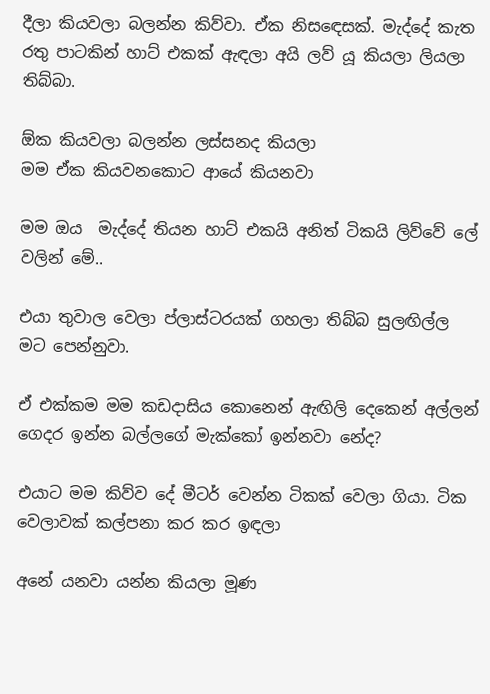දීලා කියවලා බලන්න කිව්වා. ඒක නිසඳෙසක්. මැද්දේ කැත රතු පාටකින් හාට් එකක් ඇඳලා අයි ලව් යූ කියලා ලියලා තිබ්බා.

ඕක කියවලා බලන්න ලස්සනද කියලා
මම ඒක කියවනකොට ආයේ කියනවා

මම ඔය  මැද්දේ තියන හාට් එකයි අනිත් ටිකයි ලිව්වේ ලේ වලින් මේ..

එයා තුවාල වෙලා ප්ලාස්ටරයක් ගහලා තිබ්බ සුලඟිල්ල මට පෙන්නුවා.

ඒ එක්කම මම කඩදාසිය කොනෙන් ඇඟිලි දෙකෙන් අල්ලන්
ගෙදර ඉන්න බල්ලගේ මැක්කෝ ඉන්නවා නේද?

එයාට මම කිව්ව දේ මීටර් වෙන්න ටිකක් වෙලා ගියා. ටික වෙලාවක් කල්පනා කර කර ඉඳලා

අනේ යනවා යන්න කියලා මූණ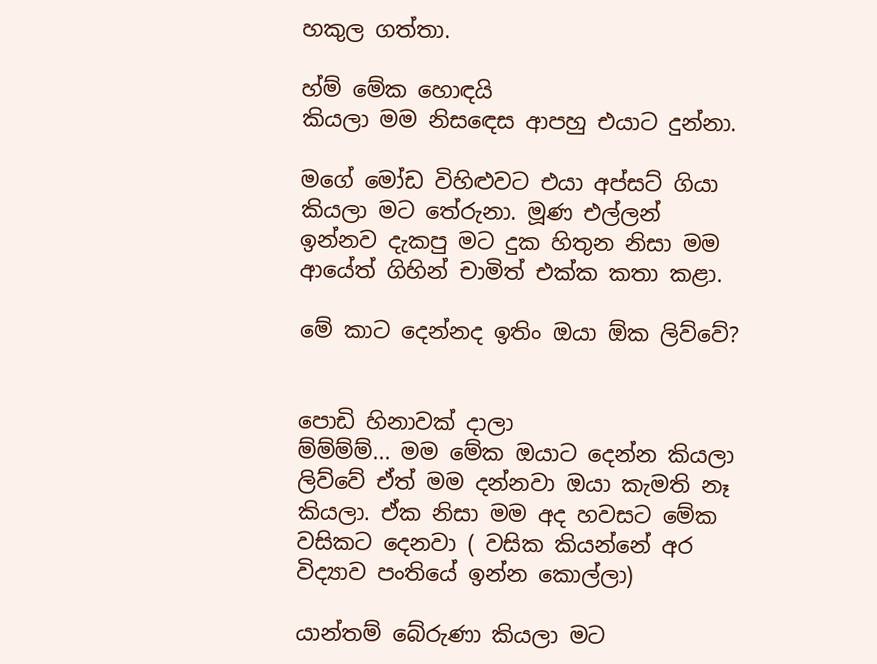හකුල ගත්තා.

හ්ම් මේක හොඳයි
කියලා මම නිසඳෙස ආපහු එයාට දුන්නා.

මගේ මෝඩ විහිළුවට එයා අප්සට් ගියා කියලා මට තේරුනා. මූණ එල්ලන් ඉන්නව දැකපු මට දුක හිතුන නිසා මම ආයේත් ගිහින් චාමිත් එක්ක කතා කළා.

මේ කාට දෙන්නද ඉතිං ඔයා ඕක ලිව්වේ?


පොඩි හිනාවක් දාලා
ම්ම්ම්ම්... මම මේක ඔයාට දෙන්න කියලා ලිව්වේ ඒත් මම දන්නවා ඔයා කැමති නෑ කියලා. ඒක නිසා මම අද හවසට මේක වසිකට දෙනවා ( වසික කියන්නේ අර විද්‍යාව පංතියේ ඉන්න කොල්ලා)

යාන්තම් බේරුණා කියලා මට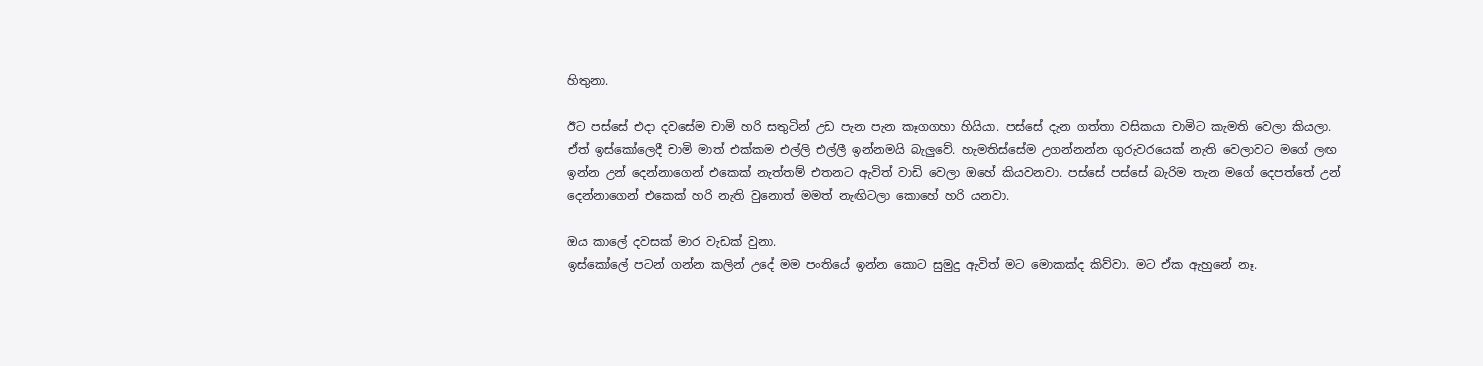හිතුනා.

ඊට පස්සේ එදා දවසේම චාමි හරි සතුටින් උඩ පැන පැන කෑගගහා හියියා. පස්සේ දැන ගත්තා වසිකයා චාමිට කැමති වෙලා කියලා. ඒත් ඉස්කෝලෙදී චාමි මාත් එක්කම එල්ලි එල්ලී ඉන්නමයි බැලුවේ. හැමතිස්සේම උගන්නන්න ගුරුවරයෙක් නැති වෙලාවට මගේ ලඟ ඉන්න උන් දෙන්නාගෙන් එකෙක් නැත්තම් එතනට ඇවිත් වාඩි වෙලා ඔහේ කියවනවා. පස්සේ පස්සේ බැරිම තැන මගේ දෙපත්තේ උන් දෙන්නාගෙන් එකෙක් හරි නැති වුනොත් මමත් නැඟිටලා කොහේ හරි යනවා.

ඔය කාලේ දවසක් මාර වැඩක් වුනා.
ඉස්කෝලේ පටන් ගන්න කලින් උදේ මම පංතියේ ඉන්න කොට සුමුදු ඇවිත් මට මොකක්ද කිව්වා. මට ඒක ඇහුනේ නෑ.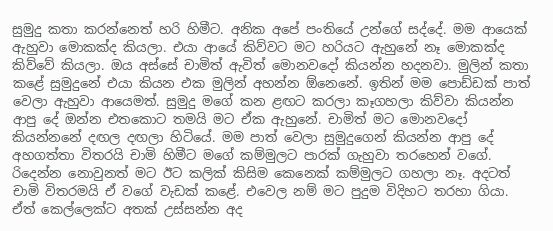සුමුදු කතා කරන්නෙත් හරි හිමීට. අනික අපේ පංතියේ උන්ගේ සද්දේ. මම ආයෙක් ඇහුවා මොකක්ද කියලා. එයා ආයේ කිව්වට මට හරියට ඇහුනේ නෑ මොකක්ද කිව්වේ කියලා. ඔය අස්සේ චාමිත් ඇවිත් මොනවදෝ කියන්න හදනවා. මුලින් කතා කළේ සුමුදුනේ එයා කියන එක මුලින් අහන්න ඕනෙනේ. ඉතින් මම පොඩ්ඩක් පාත් වෙලා ඇහුවා ආයෙමත්. සුමුදු මගේ කන ළඟට කරලා කෑගහලා කිව්වා කියන්න ආපු දේ ඔන්න එතකොට තමයි මට ඒක ඇහුනේ. චාමිත් මට මොනවදෝ කියන්නනේ දඟල දඟලා හිටියේ. මම පාත් වෙලා සුමුදුගෙන් කියන්න ආපු දේ අහගත්තා විතරයි චාමි හිමීට මගේ කම්මුලට පාරක් ගැහුවා තරහෙන් වගේ. රිදෙන්න නොවුනත් මට ඊට කලික් කිසිම කෙනෙක් කම්මුලට ගහලා නෑ. අදටත් චාමි විතරමයි ඒ වගේ වැඩක් කළේ. එවෙල නම් මට පුදුම විදිහට තරහා ගියා. ඒත් කෙල්ලෙක්ට අතක් උස්සන්න අද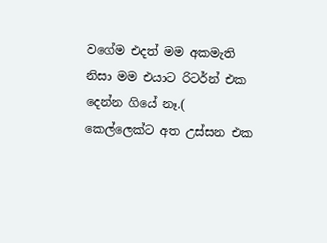වගේම එදත් මම අකමැති නිසා මම එයාට රිටර්න් එක දෙන්න ගියේ නෑ.( කෙල්ලෙක්ට අත උස්සන එක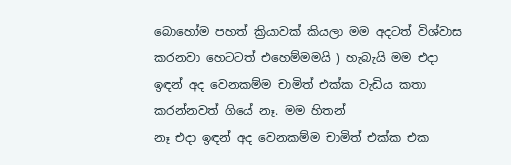බොහෝම පහත් ක්‍රියාවක් කියලා මම අදටත් විශ්වාස කරනවා හෙටටත් එහෙම්මමයි ) හැබැයි මම එදා ඉඳන් අද වෙනකම්ම චාමිත් එක්ක වැඩිය කතා කරන්නවත් ගියේ නෑ. මම හිතන්
නෑ එදා ඉඳන් අද වෙනකම්ම චාමිත් එක්ක එක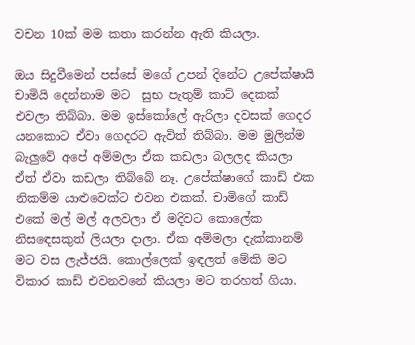වචන 10ක් මම කතා කරන්න ඇති කියලා.

ඔය සිදුවීමෙන් පස්සේ මගේ උපන් දිනේට උපේක්ෂායි චාමියි දෙන්නාම මට  සුභ පැතුම් කාට් දෙකක් එවලා තිබ්බා. මම ඉස්කෝලේ ඇරිලා දවසක් ගෙදර යනකොට ඒවා ගෙදරට ඇවිත් තිබ්බා. මම මුලින්ම බැලුවේ අපේ අම්මලා ඒක කඩලා බලලද කියලා ඒත් ඒවා කඩලා තිබ්බේ නෑ. උපේක්ෂාගේ කාඩ් එක නිකම්ම යාළුවෙක්ට එවන එකක්. චාමිගේ කාඩ් එකේ මල් මල් අලවලා ඒ මදිවට කොලේක නිසඳෙසකුත් ලියලා දාලා. ඒක අම්මලා දැක්කානම් මට වස ලැජ්ජයි. කොල්ලෙක් ඉඳලත් මේකි මට විකාර කාඩ් එවනවනේ කියලා මට තරහත් ගියා.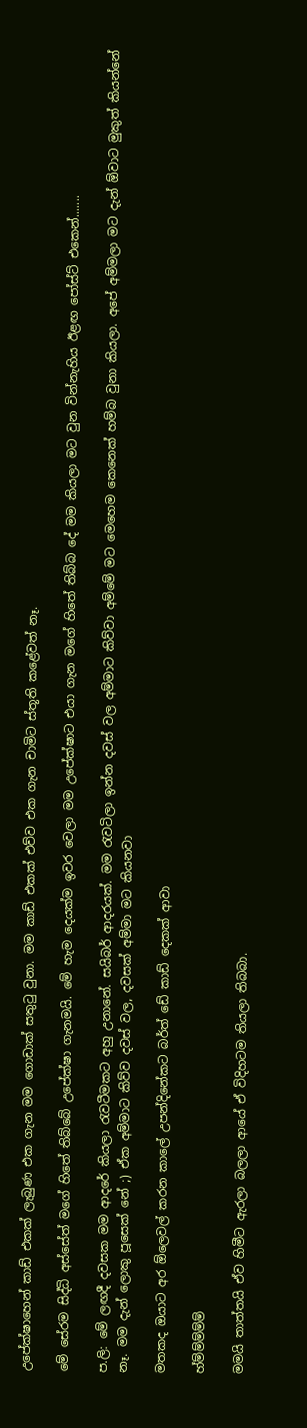උපේක්ෂාහෙන් කාඩ් එකක් ලැබුණ එක ගැන මම ගොඩාක් සතුටු වුනා. මම කාඩ් එකක් එව්ව එක ගැන චාමිට ස්තූති කළේවත් නෑ.

මේ සේරම සිද්ධි අස්සේත් මගේ හිතේ තිබ්බේ උපේක්ෂා ගැනමයි. මේ හැම දෙයක්ම ඉවර වෙලා මම උපේක්ෂාට එයා ගැන මගේ හිතේ තිබ්බ දේ මම කියලා මට වුන වින්නැහිය ඊළඟ පෝස්ට් එකෙන්.......

ප.ලි: මේ ලඟදී දවසක මම ආදරේ කියලා රැවටීමකට අහු උනානේ. සයිබර් ආදරයක්. මම රැවටිලා ඉන්න දවස් වල අම්මාට කිව්වා අම්මේ මට මෙහෙම කෙනෙක් හම්බ වුනා කියලා. අපේ අම්මලා මට දැන් ඕවාට මුකුත් කියන්නේ නෑ. මම දැන් ලොකු පූසෙක් නේ ;) ඒක අම්මාට කිව්ව දවස් වල, දවසක් අම්මා මට කියනවා

මතකද ඔයාට අර ඕලෙවල් කරන කාලේ උපන්දිනේකට බර්ත් ඩේ කාඩ් දෙකක් ආවා

හ්ම්ම්ම්ම්ම්

මමයි තාත්තයි ඒව හිමීට ඇරලා බලලා ආයේ ඒ විදිහටම තියලා තිබබා.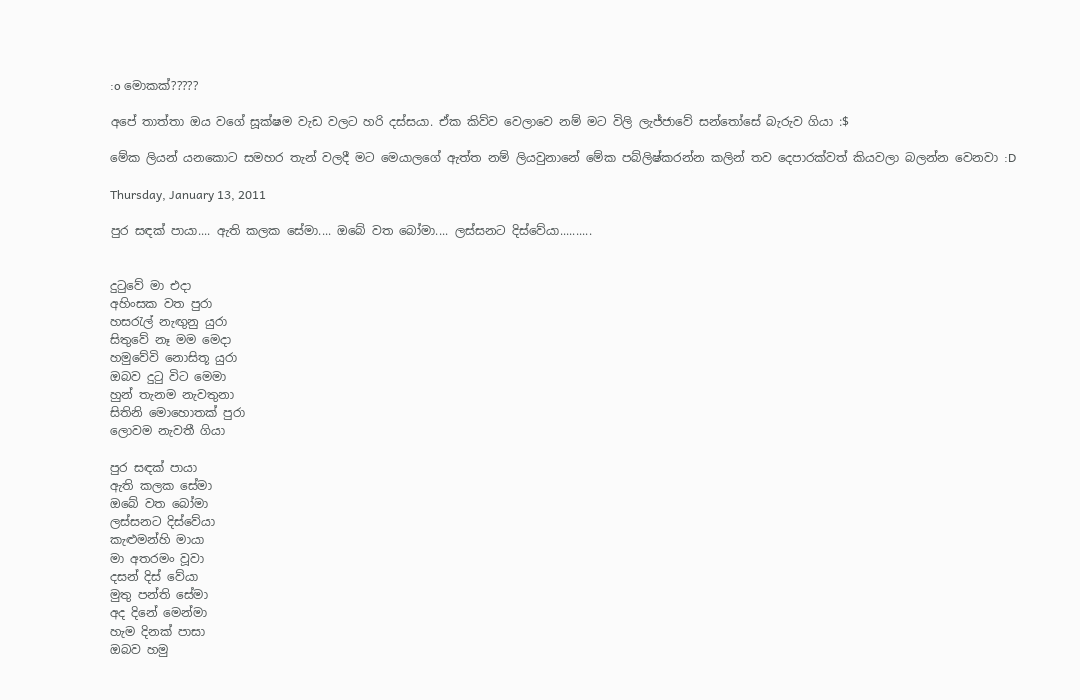:o මොකක්?????

අපේ තාත්තා ඔය වගේ සූක්ෂම වැඩ වලට හරි දස්සයා. ඒක කිව්ව වෙලාවෙ නම් මට විලි ලැජ්ජාවේ සන්තෝසේ බැරුව ගියා :$

මේක ලියන් යනකොට සමහර තැන් වලදී මට මෙයාලගේ ඇත්ත නම් ලියවුනානේ මේක පබ්ලිෂ්කරන්න කලින් තව දෙපාරක්වත් කියවලා බලන්න වෙනවා :D

Thursday, January 13, 2011

පුර සඳක් පායා.... ඇති කලක සේමා.... ඔබේ වත බෝමා.... ලස්සනට දිස්වේයා..........


දුටුවේ මා එදා
අහිංසක වත පුරා
හසරැල් නැඟුනු යුරා
සිතුවේ නෑ මම මෙදා
හමුවේවි නොසිතූ යුරා
ඔබව දුටු විට මෙමා
හුන් තැනම නැවතුනා
සිතිනි මොහොතක් පුරා
ලොවම නැවතී ගියා

පුර සඳක් පායා
ඇති කලක සේමා
ඔබේ වත බෝමා
ලස්සනට දිස්වේයා
කැළුමන්හි මායා
මා අතරමං වූවා
දසන් දිස් වේයා
මුතු පන්ති සේමා
අද දිනේ මෙන්මා
හැම දිනක් පාසා
ඔබව හමු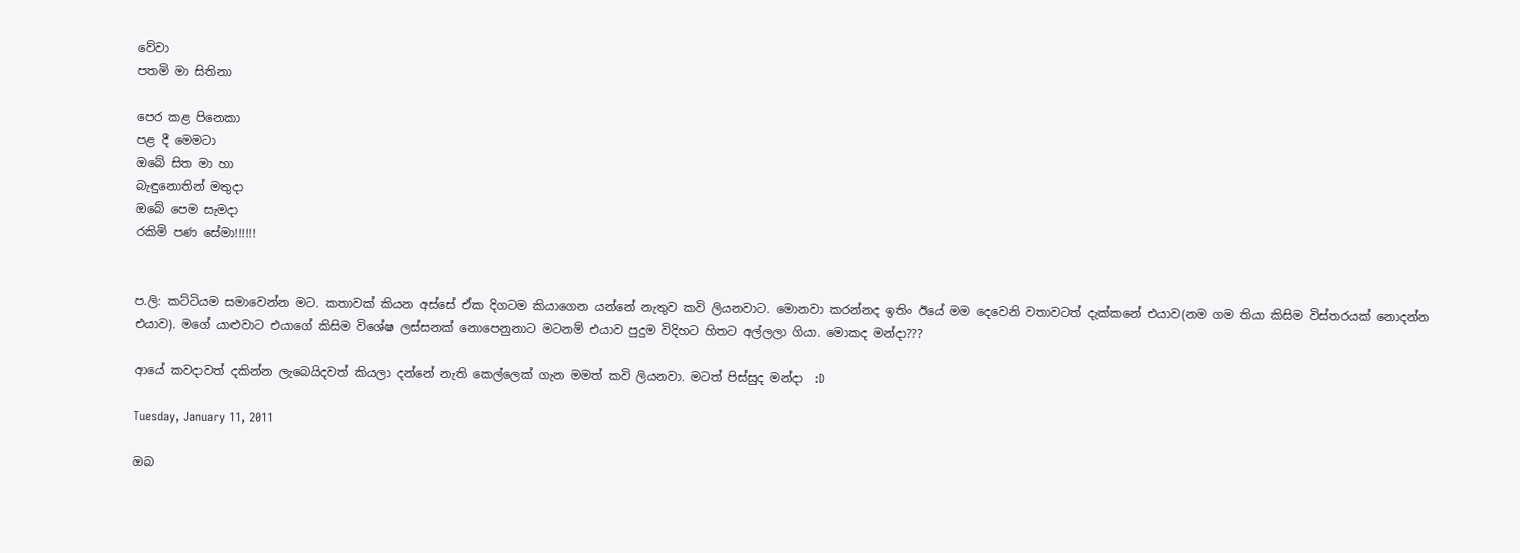වේවා
පතමි මා සිතිනා

පෙර කළ පිනෙකා
පළ දී මෙමටා
ඔබේ සිත මා හා
බැඳුනොතින් මතුදා
ඔබේ පෙම සැමදා
රකිමි පණ සේමා!!!!!!


ප.ලි: කට්ටියම සමාවෙන්න මට. කතාවක් කියන අස්සේ ඒක දිගටම කියාගෙන යන්නේ නැතුව කවි ලියනවාට. මොනවා කරන්නද ඉතිං ඊයේ මම දෙවෙනි වතාවටත් දැක්කනේ එයාව(නම ගම තියා කිසිම විස්තරයක් නොදන්න එයාව). මගේ යාළුවාට එයාගේ කිසිම විශේෂ ලස්සනක් නොපෙනුනාට මටනම් එයාව පුදුම විදිහට හිතට අල්ලලා ගියා. මොකද මන්දා???

ආයේ කවදාවත් දකින්න ලැබෙයිදවත් කියලා දන්නේ නැති කෙල්ලෙක් ගැන මමත් කවි ලියනවා. මටත් පිස්සුද මන්දා  :D

Tuesday, January 11, 2011

ඔබ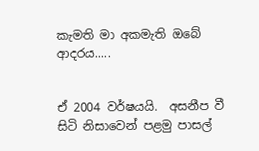කැමති මා අකමැති ඔබේ ආදරය.....


ඒ 2004 වර්ෂයයි.  අසනීප වී සිටි නිසාවෙන් පළමු පාසල්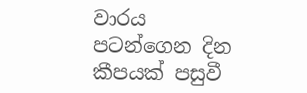වාරය පටන්ගෙන දින කීපයක් පසුවී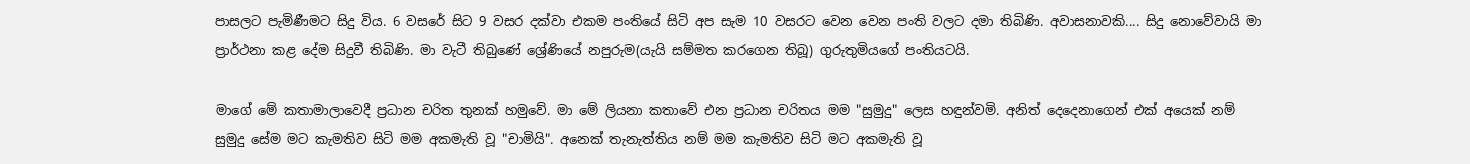පාසලට පැමිණීමට සිදු විය. 6 වසරේ සිට 9 වසර දක්වා එකම පංතියේ සිටි අප සැම 10 වසරට වෙන වෙන පංති වලට දමා තිබිණි. අවාසනාවකි.... සිදු නොවේවායි මා ප්‍රාර්ථනා කළ දේම සිදුවී තිබිණි. මා වැටී තිබුණේ ශ්‍රේණියේ නපුරුම(යැයි සම්මත කරගෙන තිබූ) ගුරුතුමියගේ පංතියටයි.

මාගේ මේ කතාමාලාවෙදී ප්‍රධාන චරිත තුනක් හමුවේ. මා මේ ලියනා කතාවේ එන ප්‍රධාන චරිතය මම "සුමුදු" ලෙස හඳුන්වමි. අනිත් දෙදෙනාගෙන් එක් අයෙක් නම්
සුමුදු සේම මට කැමතිව සිටි මම අකමැති වූ "චාමියි". අනෙක් තැනැත්තිය නම් මම කැමතිව සිටි මට අකමැති වූ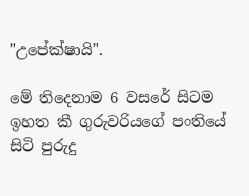"උපේක්ෂායි".

මේ තිදෙනාම 6 වසරේ සිටම ඉහත කී ගුරුවරියගේ පංතියේ සිටි පුරුදු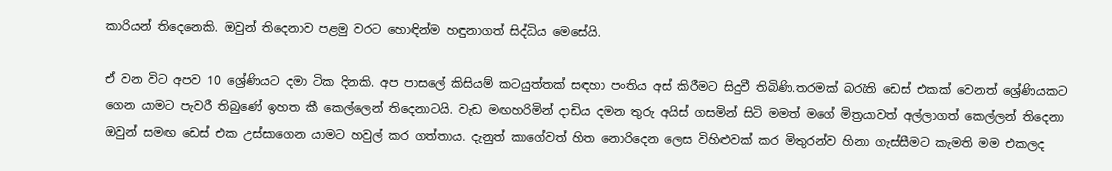කාරියන් තිදෙනෙකි. ඔවුන් තිදෙනාව පළමු වරට හොඳින්ම හඳුනාගත් සිද්ධිය මෙසේයි.

ඒ වන විට අපව 10 ශ්‍රේණියට දමා ටික දිනකි. අප පාසලේ කිසියම් කටයුත්තක් සඳහා පංතිය අස් කිරීමට සිදුවී තිබිණි.තරමක් බරැති ඩෙස් එකක් වෙනත් ශ්‍රේණියකට ගෙන යාමට පැවරී තිබුණේ ඉහත කී කෙල්ලෙන් තිදෙනාටයි. වැඩ මඟහරිමින් දාඩිය දමන තුරු අයිස් ගසමින් සිටි මමත් මගේ මිත්‍රයාවත් අල්ලාගත් කෙල්ලන් තිදෙනා ඔවුන් සමඟ ඩෙස් එක උස්සාගෙන යාමට හවුල් කර ගත්තාය. දැනුත් කාගේවත් හිත නොරිදෙන ලෙස විහිළුවක් කර මිතුරන්ව හිනා ගැස්සීමට කැමති මම එකලද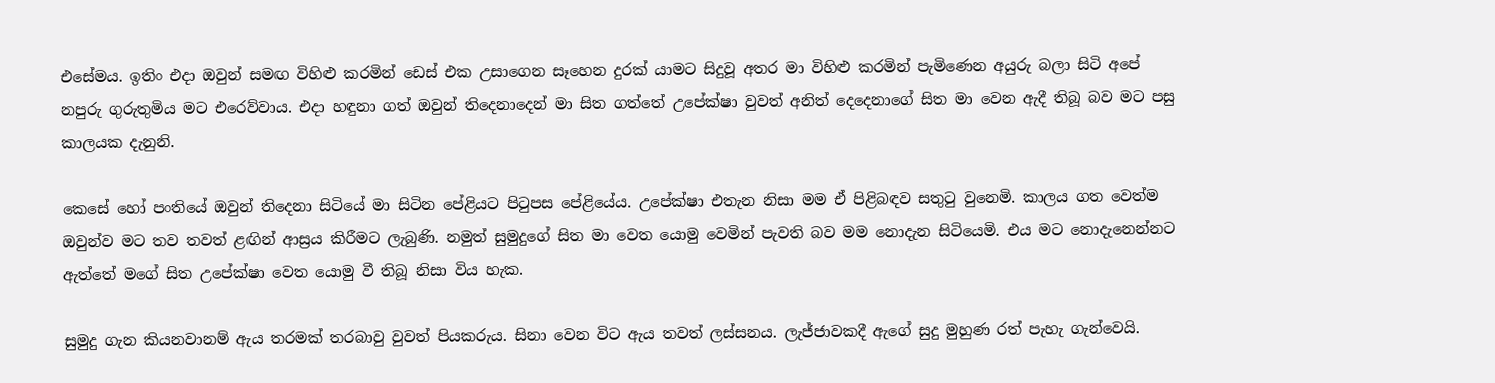එසේමය. ඉතිං එදා ඔවුන් සමඟ විහිළු කරමින් ඩෙස් එක උසාගෙන සෑහෙන දුරක් යාමට සිදුවූ අතර මා විහිළු කරමින් පැමිණෙන අයුරු බලා සිටි අපේ නපුරු ගුරුතුමිය මට එරෙව්වාය. එදා හඳුනා ගත් ඔවුන් තිදෙනාදෙන් මා සිත ගත්තේ උපේක්ෂා වුවත් අනිත් දෙදෙනාගේ සිත මා වෙන ඇදී තිබූ බව මට පසු කාලයක දැනුනි.

කෙසේ හෝ පංතියේ ඔවුන් තිදෙනා සිටියේ මා සිටින පේළියට පිටුපස පේළියේය. උපේක්ෂා එතැන නිසා මම ඒ පිළිබඳව සතුටු වුනෙමි. කාලය ගත වෙත්ම ඔවුන්ව මට තව තවත් ළඟින් ආස්‍රය කිරීමට ලැබුණි. නමුත් සුමුදුගේ සිත මා වෙත යොමු වෙමින් පැවති බව මම නොදැන සිටියෙමි. එය මට නොදැනෙන්නට ඇත්තේ මගේ සිත උපේක්ෂා වෙත යොමු වී තිබූ නිසා විය හැක.

සුමුදු ගැන කියනවානම් ඇය තරමක් තරබාවු වුවත් පියකරුය. සිනා වෙන විට ඇය තවත් ලස්සනය. ලැජ්ජාවකදී ඇගේ සුදු මුහුණ රත් පැහැ ගැන්වෙයි.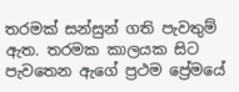තරමක් සන්සුන් ගති පැවතුම් ඇත. තරමක කාලයක සිට පැවතෙන ඇගේ ප්‍රථම ප්‍රේමයේ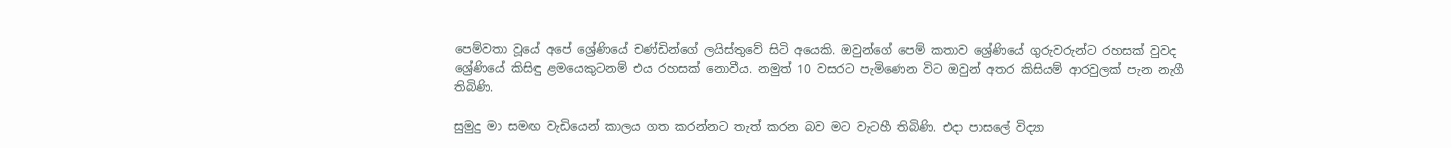පෙම්වතා වූයේ අපේ ශ්‍රේණියේ චණ්ඩින්ගේ ලයිස්තුවේ සිටි අයෙකි. ඔවුන්ගේ පෙම් කතාව ශ්‍රේණියේ ගුරුවරුන්ට රහසක් වුවද ශ්‍රේණියේ කිසිඳු ළමයෙකුටනම් එය රහසක් නොවීය. නමුත් 10 වසරට පැමිණෙන විට ඔවුන් අතර කිසියම් ආරවුලක් පැන නැගී තිබිණි.

සුමුදු මා සමඟ වැඩියෙන් කාලය ගත කරන්නට තැත් කරන බව මට වැටහී තිබිණි. එදා පාසලේ විද්‍යා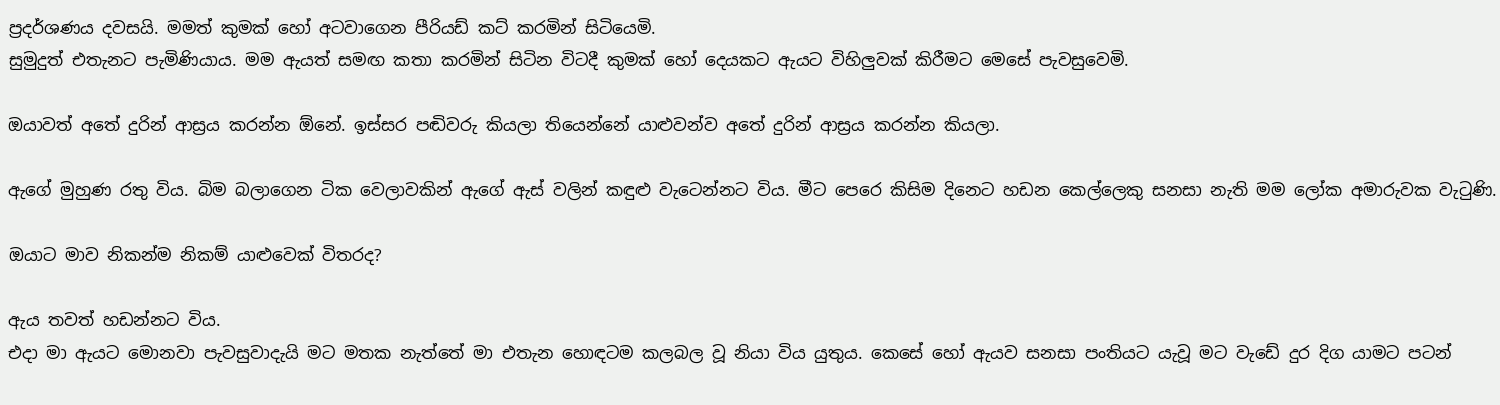ප්‍රදර්ශණය දවසයි. මමත් කුමක් හෝ අටවාගෙන පීරියඩ් කට් කරමින් සිටියෙමි.
සුමුදුත් එතැනට පැමිණියාය. මම ඇයත් සමඟ කතා කරමින් සිටින විටදී කුමක් හෝ දෙයකට ඇයට විහිලුවක් කිරීමට මෙසේ පැවසුවෙමි.

ඔයාවත් අතේ දුරින් ආස්‍රය කරන්න ඕනේ. ඉස්සර පඬිවරු කියලා තියෙන්නේ යාළුවන්ව අතේ දුරින් ආස්‍රය කරන්න කියලා.

ඇගේ මුහුණ රතු විය. බිම බලාගෙන ටික වෙලාවකින් ඇගේ ඇස් වලින් කඳුළු වැටෙන්නට විය. මීට පෙරෙ කිසිම දිනෙට හඩන කෙල්ලෙකු සනසා නැති මම ලෝක අමාරුවක වැටුණි.

ඔයාට මාව නිකන්ම නිකම් යාළුවෙක් විතරද?

ඇය තවත් හඩන්නට විය.
එදා මා ඇයට මොනවා පැවසුවාදැයි මට මතක නැත්තේ මා එතැන හොඳටම කලබල වූ නියා විය යුතුය. කෙසේ හෝ ඇයව සනසා පංතියට යැවූ මට වැඩේ දුර දිග යාමට පටන්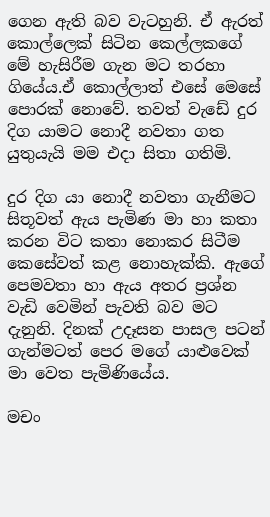ගෙන ඇති බව වැටහුනි. ඒ ඇරත් කොල්ලෙක් සිටින කෙල්ලකගේ මේ හැසිරීම ගැන මට තරහා ගියේය.ඒ කොල්ලාත් එසේ මෙසේ පොරක් නොවේ. තවත් වැඩේ දුර දිග යාමට නොදී නවතා ගත යුතුයැයි මම එදා සිතා ගතිමි.

දුර දිග යා නොදී නවතා ගැනීමට සිතූවත් ඇය පැමිණ මා හා කතා කරන විට කතා නොකර සිටීම කෙසේවත් කළ නොහැක්කි. ඇගේ පෙමවතා හා ඇය අතර ප්‍රශ්න වැඩි වෙමින් පැවති බව මට දැනුනි. දිනක් උදෑසන පාසල පටන් ගැන්මටත් පෙර මගේ යාළුවෙක් මා වෙත පැමිණියේය.

මචං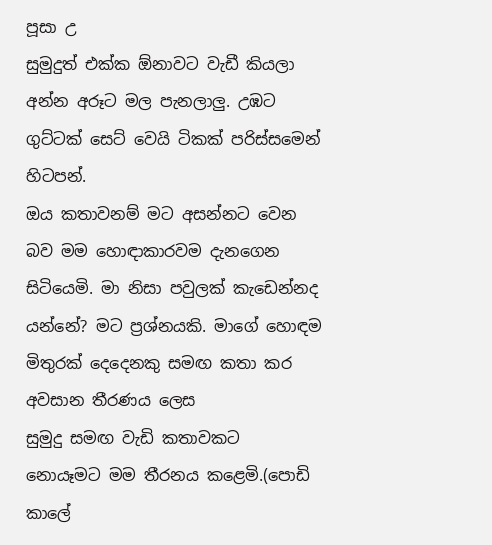පූසා උ
සුමුදුත් එක්ක ඕනාවට වැඩී කියලා අන්න අරූට මල පැනලාලු. උඹට ගුට්ටක් සෙට් වෙයි ටිකක් පරිස්සමෙන් හිටපන්.
ඔය කතාවනම් මට අසන්නට වෙන බව මම හොඳාකාරවම දැනගෙන සිටියෙමි. මා නිසා පවුලක් කැඩෙන්නද යන්නේ? මට ප්‍රශ්නයකි. මාගේ හොඳම මිතුරක් දෙදෙනකු සමඟ කතා කර අවසාන තීරණය ලෙස
සුමුදු සමඟ වැඩි කතාවකට නොයෑමට මම තීරනය කළෙමි.(පොඩි කාලේ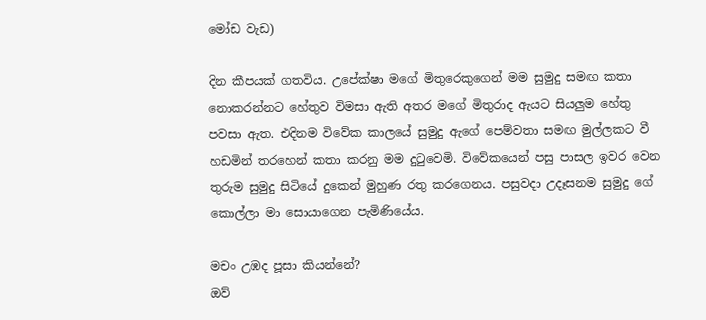මෝඩ වැඩ)

දින කීපයක් ගතවිය. උපේක්ෂා මගේ මිතුරෙකුගෙන් මම සුමුදු සමඟ කතා නොකරන්නට හේතුව විමසා ඇති අතර මගේ මිතුරාද ඇයට සියලුම හේතු පවසා ඇත. එදිනම විවේක කාලයේ සුමුදු ඇගේ පෙම්වතා සමඟ මුල්ලකට වී හඩමින් තරහෙන් කතා කරනු මම දුටුවෙමි. විවේකයෙන් පසු පාසල ඉවර වෙන තුරුම සුමුදු සිටියේ දුකෙන් මුහුණ රතු කරගෙනය. පසුවදා උදෑසනම සුමුදු ගේ කොල්ලා මා සොයාගෙන පැමිණියේය.

මචං උඹද පූසා කියන්නේ?
ඔව්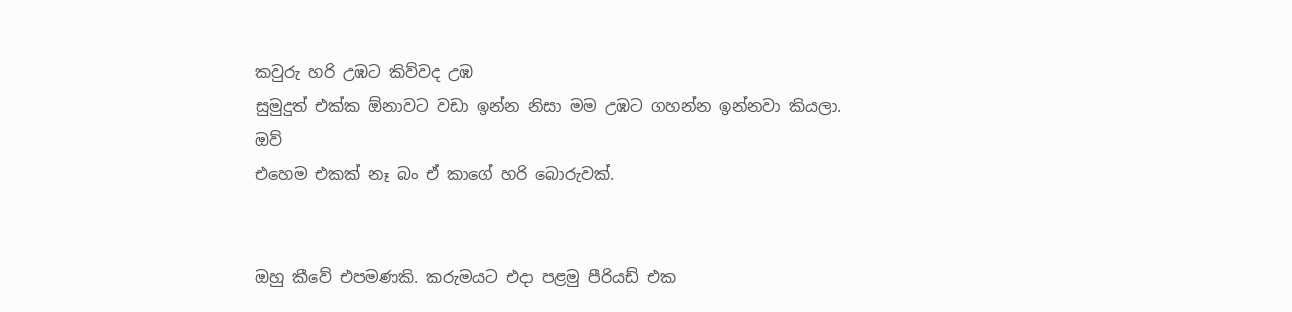කවුරු හරි උඹට කිව්වද උඹ
සුමුදුත් එක්ක ඕනාවට වඩා ඉන්න නිසා මම උඹට ගහන්න ඉන්නවා කියලා.
ඔව්
එහෙම එකක් නෑ බං ඒ කාගේ හරි බොරුවක්.


ඔහු කීවේ එපමණකි. කරුමයට එදා පළමු පීරියඩ් එක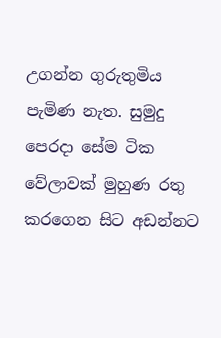උගන්න ගුරුතුමිය පැමිණ නැත. සුමුදු පෙරදා සේම ටික වේලාවක් මුහුණ රතු කරගෙන සිට අඩන්නට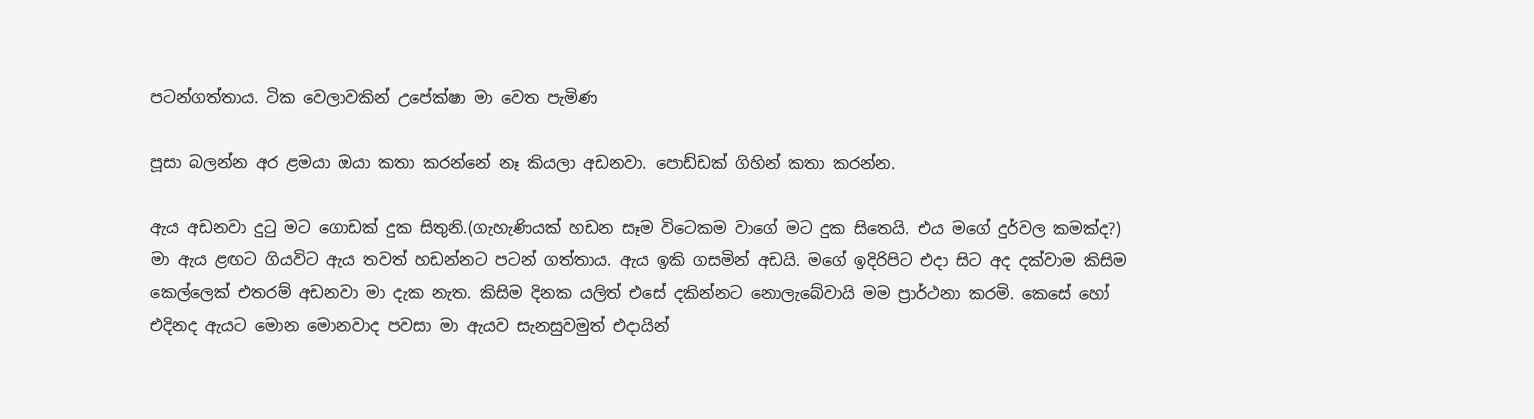පටන්ගත්තාය. ටික වෙලාවකින් උපේක්ෂා මා වෙත පැමිණ

පූසා බලන්න අර ළමයා ඔයා කතා කරන්නේ නෑ කියලා අඩනවා. පොඩ්ඩක් ගිහින් කතා කරන්න.

ඇය අඩනවා දුටු මට ගොඩක් දුක සිතුනි.(ගැහැණියක් හඩන සෑම විටෙකම වාගේ මට දුක සිතෙයි. එය මගේ දුර්වල කමක්ද?) මා ඇය ළඟට ගියවිට ඇය තවත් හඩන්නට පටන් ගත්තාය. ඇය ඉකි ගසමින් අඩයි. මගේ ඉදිරිපිට එදා සිට අද දක්වාම කිසිම කෙල්ලෙක් එතරම් අඩනවා මා දැක නැත. කිසිම දිනක යලිත් එසේ දකින්නට නොලැබේවායි මම ප්‍රාර්ථනා කරමි. කෙසේ හෝ එදිනද ඇයට මොන මොනවාද පවසා මා ඇයව සැනසුවමුත් එදායින්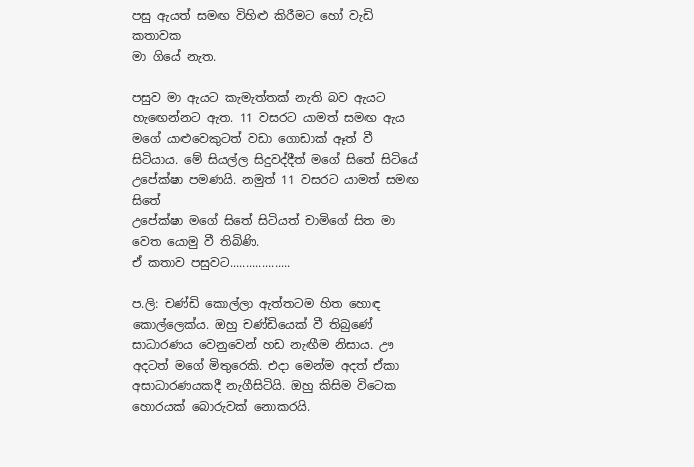පසු ඇයත් සමඟ විහිළු කිරීමට හෝ වැඩි කතාවක
මා ගියේ නැත.

පසුව මා ඇයට කැමැත්තක් නැති බව ඇයට හැඟෙන්නට ඇත. 11 වසරට යාමත් සමඟ ඇය මගේ යාළුවෙකුටත් වඩා ගොඩාක් ඈත් වී සිටියාය. මේ සියල්ල සිදුවද්දීත් මගේ සිතේ සිටියේ උපේක්ෂා පමණයි. නමුත් 11 වසරට යාමත් සමඟ සිතේ
උපේක්ෂා මගේ සිතේ සිටියත් චාමිගේ සිත මා වෙත යොමු වී තිබිණි.
ඒ කතාව පසුවට...................

ප.ලි: චණ්ඩි කොල්ලා ඇත්තටම හිත හොඳ කොල්ලෙක්ය. ඔහු චණ්ඩියෙක් වී තිබුණේ සාධාරණය වෙනුවෙන් හඩ නැඟීම නිසාය. ඌ අදටත් මගේ මිතුරෙකි. එදා මෙන්ම අදත් ඒකා අසාධාරණයකදී නැගීසිටියි. ඔහු කිසිම විටෙක හොරයක් බොරුවක් නොකරයි.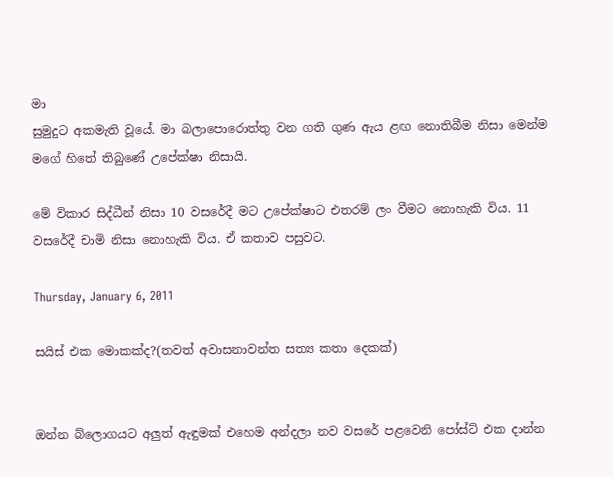මා
සුමුදුට අකමැති වූයේ. මා බලාපොරොත්තු වන ගති ගුණ ඇය ළඟ නොතිබීම නිසා මෙන්ම මගේ හිතේ තිබුණේ උපේක්ෂා නිසායි.

මේ විකාර සිද්ධීන් නිසා 10 වසරේදී මට උපේක්ෂාට එතරම් ලං වීමට නොහැකි විය. 11 වසරේදී චාමි නිසා නොහැකි විය. ඒ කතාව පසුවට.

Thursday, January 6, 2011

සයිස් එක මොකක්ද?(තවත් අවාසනාවන්ත සත්‍ය කතා දෙකක්)


ඔන්න බ්ලොගයට අලුත් ඇඳුමක් එහෙම අන්දලා නව වසරේ පළවෙනි පෝස්ට් එක දාන්න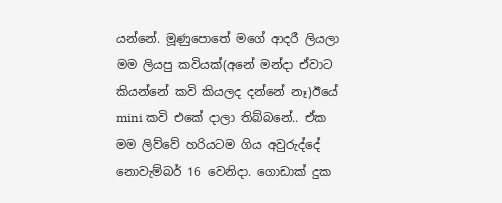යන්නේ. මූණුපොතේ මගේ ආදරී ලියලා මම ලියපු කවියක්(අනේ මන්දා ඒවාට කියන්නේ කවි කියලද දන්නේ නෑ)ඊයේ mini කවි එකේ දාලා තිබ්බනේ.. ඒක මම ලිව්වේ හරියටම ගිය අවුරුද්දේ නොවැම්බර් 16 වෙනිදා. ගොඩාක් දුක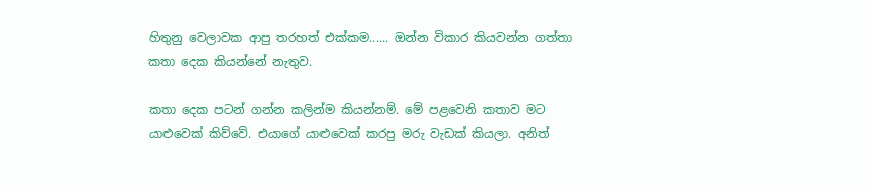හිතුනු වෙලාවක ආපු තරහත් එක්කම...... ඔන්න විකාර කියවන්න ගත්තා කතා දෙක කියන්නේ නැතුව.

කතා දෙක පටන් ගන්න කලින්ම කියන්නම්. මේ පළවෙනි කතාව මට යාළුවෙක් කිව්වේ. එයාගේ යාළුවෙක් කරපු මරු වැඩක් කියලා. අනිත්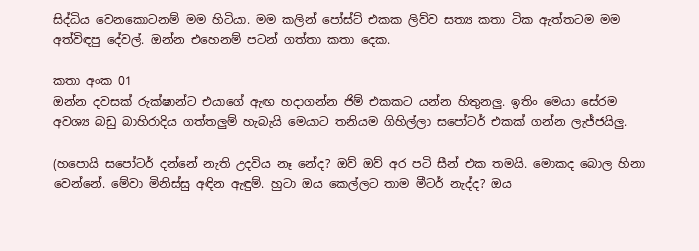සිද්ධිය වෙනකොටනම් මම හිටියා. මම කලින් පෝස්ට් එකක ලිව්ව සත්‍ය කතා ටික ඇත්තටම මම අත්විඳපු දේවල්. ඔන්න එහෙනම් පටන් ගත්තා කතා දෙක.

කතා අංක 01
ඔන්න දවසක් රුක්ෂාන්ට එයාගේ ඇඟ හදාගන්න ජිම් එකකට යන්න හිතුනලු. ඉතිං මෙයා සේරම අවශ්‍ය බඩු බාහිරාදිය ගත්තලුම් හැබැයි මෙයාට තනියම ගිහිල්ලා සපෝටර් එකක් ගන්න ලැජ්ජයිලු.

(හපොයි සපෝටර් දන්නේ නැති උදවිය නෑ නේද? ඔව් ඔව් අර පටි සීන් එක තමයි. මොකද බොල හිනා වෙන්නේ. මේවා මිනිස්සු අඳින ඇඳුම්. හුටා ඔය කෙල්ලට තාම මීටර් නැද්ද? ඔය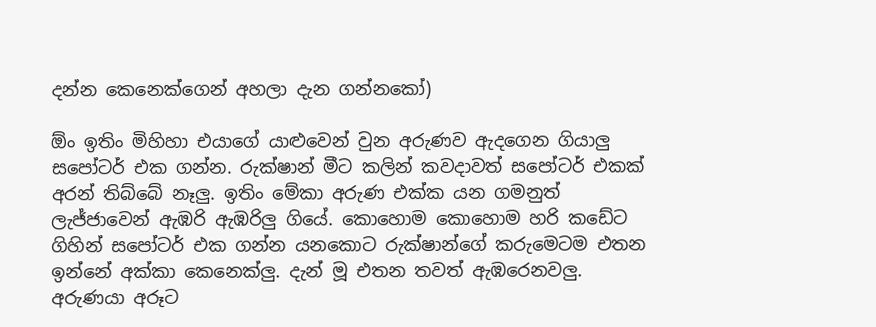දන්න කෙනෙක්ගෙන් අහලා දැන ගන්නකෝ)

ඕං ඉතිං මිහිහා එයාගේ යාළුවෙන් වුන අරුණව ඇදගෙන ගියාලු සපෝටර් එක ගන්න. රුක්ෂාන් මීට කලින් කවදාවත් සපෝටර් එකක් අරන් තිබ්බේ නෑලු. ඉතිං මේකා අරුණ එක්ක යන ගමනුත් ලැජ්ජාවෙන් ඇඹරි ඇඹරිලු ගියේ. කොහොම කොහොම හරි කඩේට ගිහින් සපෝටර් එක ගන්න යනකොට රුක්ෂාන්ගේ කරුමෙටම එතන ඉන්නේ අක්කා කෙනෙක්ලු. දැන් මූ එතන තවත් ඇඹරෙනවලු. අරුණයා අරූට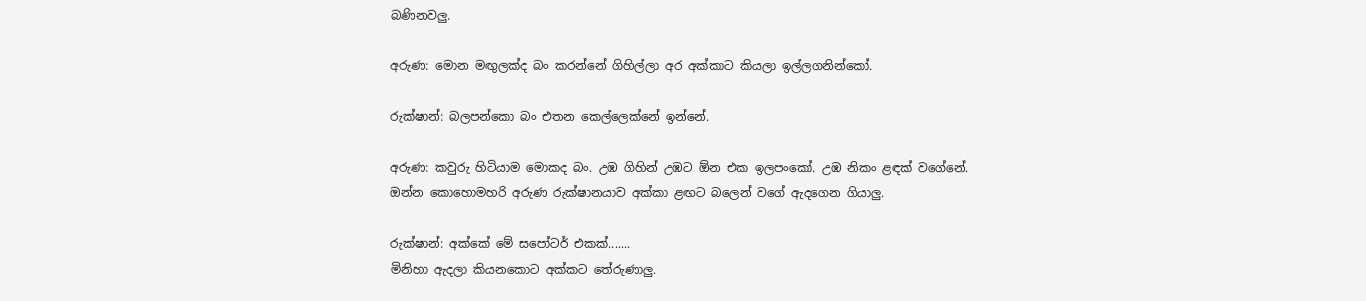බණිනවලු.

අරුණ: මොන මඟුලක්ද බං කරන්නේ ගිහිල්ලා අර අක්කාට කියලා ඉල්ලගනින්කෝ.

රුක්ෂාන්: බලපන්කො බං එතන කෙල්ලෙක්නේ ඉන්නේ.

අරුණ: කවුරු හිටියාම මොකද බං. උඹ ගිහින් උඹට ඕන එක ඉලපංකෝ. උඹ නිකං ළඳක් වගේනේ.
ඔන්න කොහොමහරි අරුණ රුක්ෂානයාව අක්කා ළඟට බලෙන් වගේ ඇදගෙන ගියාලු.

රුක්ෂාන්: අක්කේ මේ සපෝටර් එකක්.......
මිනිහා ඇදලා කියනකොට අක්කට තේරුණාලු.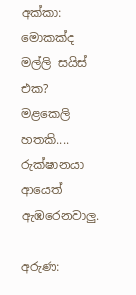අක්කා: මොකක්ද මල්ලි සයිස් එක?
මළකෙලි හතකි.... රුක්ෂානයා ආයෙත් ඇඹරෙනවාලු.

අරුණ: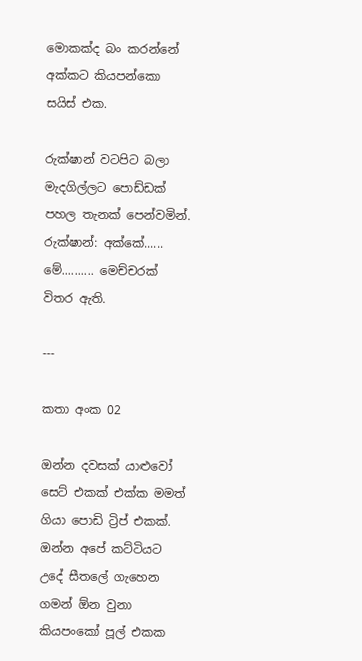මොකක්ද බං කරන්නේ අක්කට කියපන්කො සයිස් එක.

රුක්ෂාන් වටපිට බලා මැදගිල්ලට පොඩ්ඩක් පහල තැනක් පෙන්වමින්.
රුක්ෂාන්: අක්කේ...... මේ.......... මෙච්චරක් විතර ඇති.

---

කතා අංක 02

ඔන්න දවසක් යාළුවෝ සෙට් එකක් එක්ක මමත් ගියා පොඩි ට්‍රිප් එකක්. ඔන්න අපේ කට්ටියට උදේ සීතලේ ගැහෙන ගමන් ඕන වුනා කියපංකෝ පූල් එකක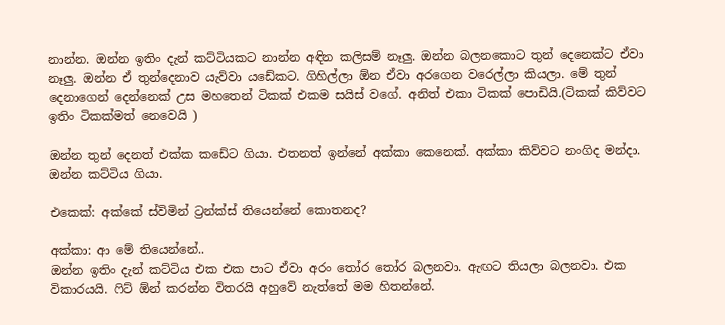නාන්න. ඔන්න ඉතිං දැන් කට්ටියකට නාන්න අඳින කලිසම් නෑලු. ඔන්න බලනකොට තුන් දෙනෙක්ට ඒවා නෑලු. ඔන්න ඒ තුන්දෙනාව යැව්වා යඩේකට. ගිහිල්ලා ඕන ඒවා අරගෙන වරෙල්ලා කියලා. මේ තුන් දෙනාගෙන් දෙන්නෙක් උස මහතෙන් ටිකක් එකම සයිස් වගේ. අනිත් එකා ටිකක් පොඩියි.(ටිකක් කිව්වට ඉතිං ටිකක්මත් නෙවෙයි )

ඔන්න තුන් දෙනත් එක්ක කඩේට ගියා. එතනත් ඉන්නේ අක්කා කෙනෙක්. අක්කා කිව්වට නංගිද මන්දා. ඔන්න කට්ටිය ගියා.

එකෙක්: අක්කේ ස්විමින් ට්‍රන්ක්ස් තියෙන්නේ කොතනද?

අක්කා: ආ මේ තියෙන්නේ..
ඔන්න ඉතිං දැන් කට්ටිය එක එක පාට ඒවා අරං තෝර තෝර බලනවා. ඇඟට තියලා බලනවා. එක විකාරයයි. ෆිට් ඕන් කරන්න විතරයි අහුවේ නැත්තේ මම හිතන්නේ.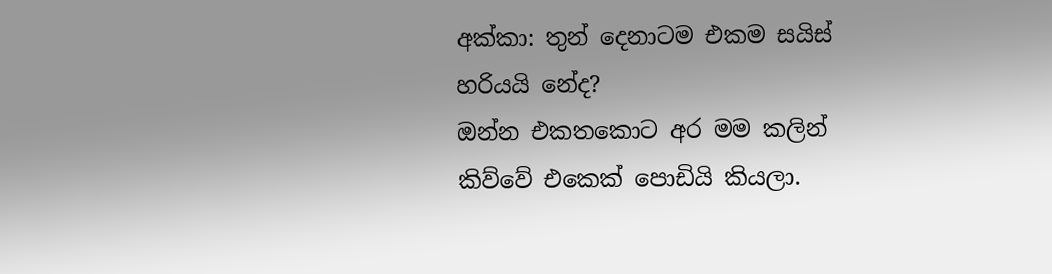අක්කා: තුන් දෙනාටම එකම සයිස් හරියයි නේද?
ඔන්න එකතකොට අර මම කලින් කිව්වේ එකෙක් පොඩියි කියලා.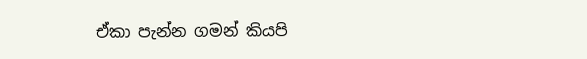ඒකා පැන්න ගමන් කියපි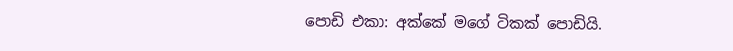පොඩි එකා: අක්කේ මගේ ටිකක් පොඩියි.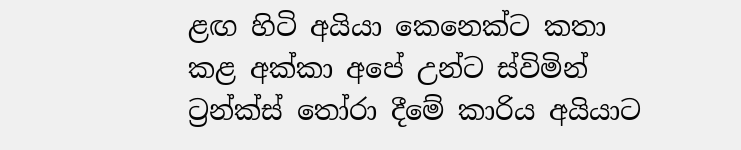ළඟ හිටි අයියා කෙනෙක්ට කතා කළ අක්කා අපේ උන්ට ස්විමින් ට්‍රන්ක්ස් තෝරා දීමේ කාරිය අයියාට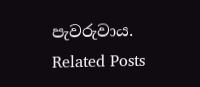පැවරුවාය.
Related Posts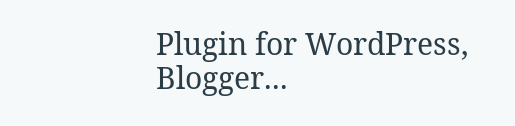Plugin for WordPress, Blogger...